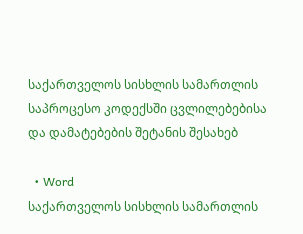საქართველოს სისხლის სამართლის საპროცესო კოდექსში ცვლილებებისა და დამატებების შეტანის შესახებ

  • Word
საქართველოს სისხლის სამართლის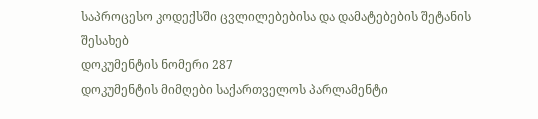საპროცესო კოდექსში ცვლილებებისა და დამატებების შეტანის შესახებ
დოკუმენტის ნომერი 287
დოკუმენტის მიმღები საქართველოს პარლამენტი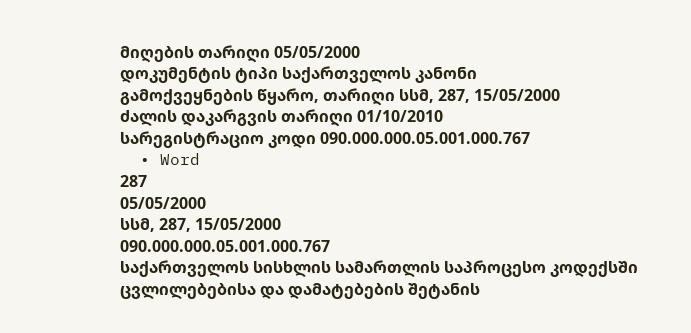მიღების თარიღი 05/05/2000
დოკუმენტის ტიპი საქართველოს კანონი
გამოქვეყნების წყარო, თარიღი სსმ, 287, 15/05/2000
ძალის დაკარგვის თარიღი 01/10/2010
სარეგისტრაციო კოდი 090.000.000.05.001.000.767
  • Word
287
05/05/2000
სსმ, 287, 15/05/2000
090.000.000.05.001.000.767
საქართველოს სისხლის სამართლის საპროცესო კოდექსში ცვლილებებისა და დამატებების შეტანის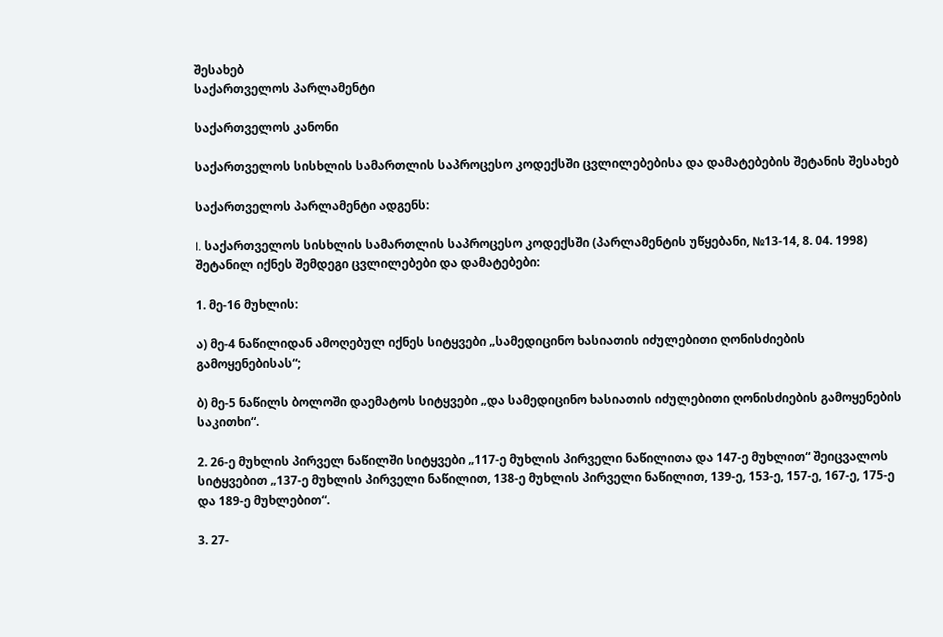შესახებ
საქართველოს პარლამენტი

საქართველოს კანონი

საქართველოს სისხლის სამართლის საპროცესო კოდექსში ცვლილებებისა და დამატებების შეტანის შესახებ

საქართველოს პარლამენტი ადგენს:

I. საქართველოს სისხლის სამართლის საპროცესო კოდექსში (პარლამენტის უწყებანი, №13-14, 8. 04. 1998) შეტანილ იქნეს შემდეგი ცვლილებები და დამატებები:

1. მე-16 მუხლის:

ა) მე-4 ნაწილიდან ამოღებულ იქნეს სიტყვები „სამედიცინო ხასიათის იძულებითი ღონისძიების გამოყენებისას“;

ბ) მე-5 ნაწილს ბოლოში დაემატოს სიტყვები „და სამედიცინო ხასიათის იძულებითი ღონისძიების გამოყენების საკითხი“.

2. 26-ე მუხლის პირველ ნაწილში სიტყვები „117-ე მუხლის პირველი ნაწილითა და 147-ე მუხლით“ შეიცვალოს სიტყვებით „137-ე მუხლის პირველი ნაწილით, 138-ე მუხლის პირველი ნაწილით, 139-ე, 153-ე, 157-ე, 167-ე, 175-ე და 189-ე მუხლებით“.

3. 27-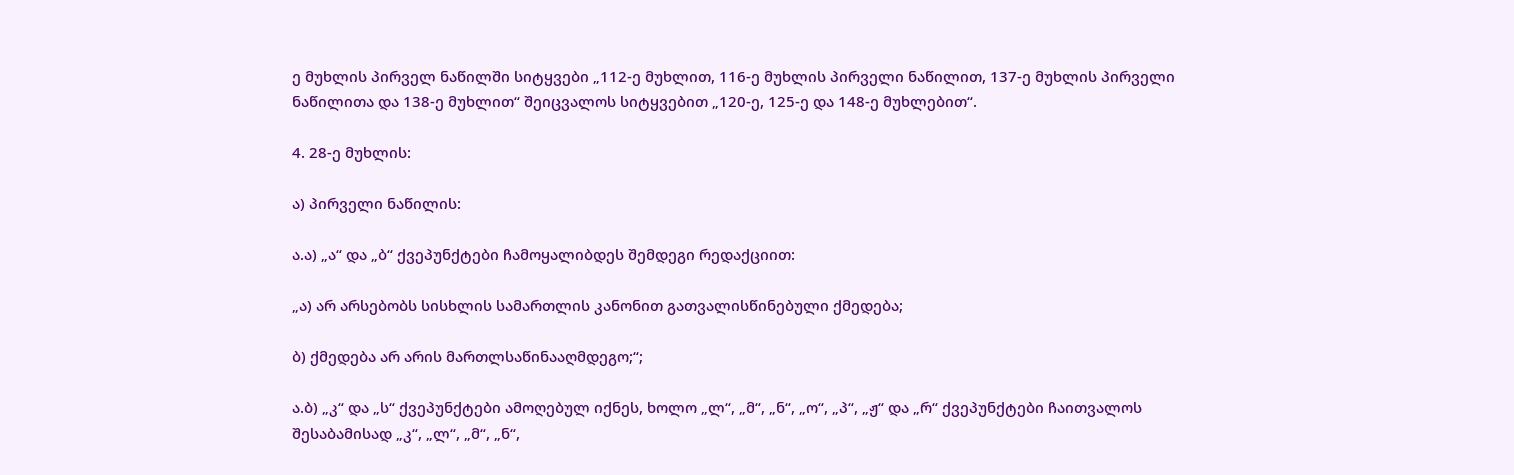ე მუხლის პირველ ნაწილში სიტყვები „112-ე მუხლით, 116-ე მუხლის პირველი ნაწილით, 137-ე მუხლის პირველი ნაწილითა და 138-ე მუხლით“ შეიცვალოს სიტყვებით „120-ე, 125-ე და 148-ე მუხლებით“.

4. 28-ე მუხლის:

ა) პირველი ნაწილის:

ა.ა) „ა“ და „ბ“ ქვეპუნქტები ჩამოყალიბდეს შემდეგი რედაქციით:

„ა) არ არსებობს სისხლის სამართლის კანონით გათვალისწინებული ქმედება;

ბ) ქმედება არ არის მართლსაწინააღმდეგო;“;

ა.ბ) „კ“ და „ს“ ქვეპუნქტები ამოღებულ იქნეს, ხოლო „ლ“, „მ“, „ნ“, „ო“, „პ“, „ჟ“ და „რ“ ქვეპუნქტები ჩაითვალოს შესაბამისად „კ“, „ლ“, „მ“, „ნ“,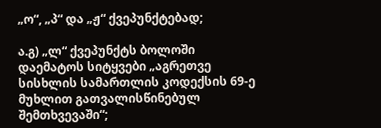„ო“, „პ“ და „ჟ“ ქვეპუნქტებად;

ა.გ) „ლ“ ქვეპუნქტს ბოლოში დაემატოს სიტყვები „აგრეთვე სისხლის სამართლის კოდექსის 69-ე მუხლით გათვალისწინებულ შემთხვევაში“;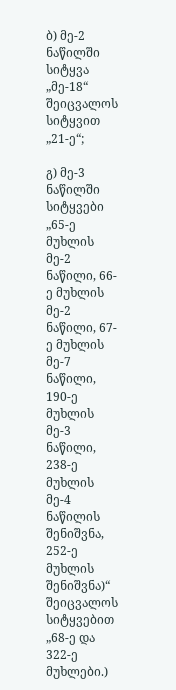ბ) მე-2 ნაწილში სიტყვა „მე-18“ შეიცვალოს სიტყვით „21-ე“;

გ) მე-3 ნაწილში სიტყვები „65-ე მუხლის მე-2 ნაწილი, 66-ე მუხლის მე-2 ნაწილი, 67-ე მუხლის მე-7 ნაწილი, 190-ე მუხლის მე-3 ნაწილი, 238-ე მუხლის მე-4 ნაწილის შენიშვნა, 252-ე მუხლის შენიშვნა)“ შეიცვალოს სიტყვებით „68-ე და 322-ე მუხლები.)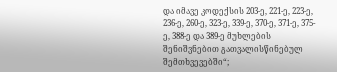და იმავე კოდექსის 203-ე, 221-ე, 223-ე, 236-ე, 260-ე, 323-ე, 339-ე, 370-ე, 371-ე, 375-ე, 388-ე და 389-ე მუხლების შენიშვნებით გათვალისწინებულ შემთხვევებში“;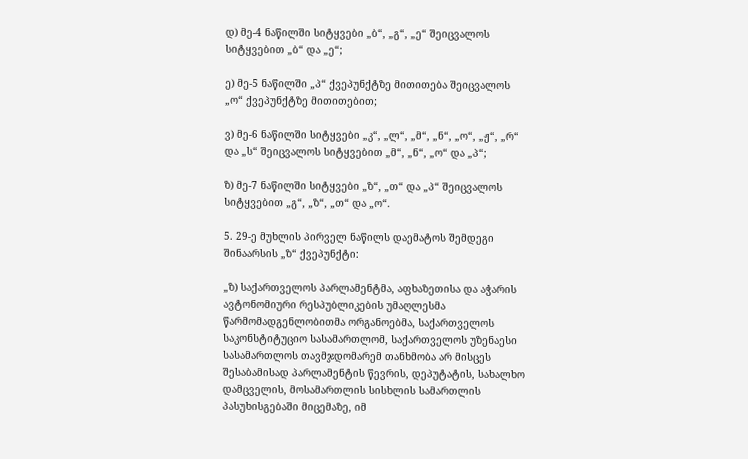დ) მე-4 ნაწილში სიტყვები „ბ“, „გ“, „ე“ შეიცვალოს სიტყვებით „ბ“ და „ე“;

ე) მე-5 ნაწილში „პ“ ქვეპუნქტზე მითითება შეიცვალოს „ო“ ქვეპუნქტზე მითითებით;

ვ) მე-6 ნაწილში სიტყვები „კ“, „ლ“, „მ“, „ნ“, „ო“, „ჟ“, „რ“ და „ს“ შეიცვალოს სიტყვებით „მ“, „ნ“, „ო“ და „პ“;

ზ) მე-7 ნაწილში სიტყვები „ზ“, „თ“ და „პ“ შეიცვალოს სიტყვებით „გ“, „ზ“, „თ“ და „ო“.

5. 29-ე მუხლის პირველ ნაწილს დაემატოს შემდეგი შინაარსის „ზ“ ქვეპუნქტი:

„ზ) საქართველოს პარლამენტმა, აფხაზეთისა და აჭარის ავტონომიური რესპუბლიკების უმაღლესმა წარმომადგენლობითმა ორგანოებმა, საქართველოს საკონსტიტუციო სასამართლომ, საქართველოს უზენაესი სასამართლოს თავმჯდომარემ თანხმობა არ მისცეს შესაბამისად პარლამენტის წევრის, დეპუტატის, სახალხო დამცველის, მოსამართლის სისხლის სამართლის პასუხისგებაში მიცემაზე, იმ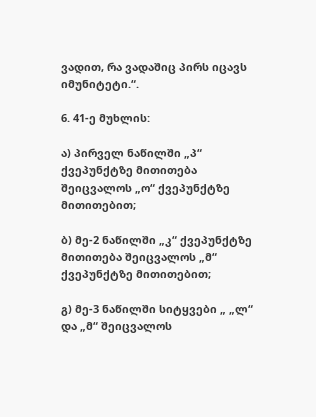ვადით, რა ვადაშიც პირს იცავს იმუნიტეტი.“.

6. 41-ე მუხლის:

ა) პირველ ნაწილში „პ“ ქვეპუნქტზე მითითება შეიცვალოს „ო“ ქვეპუნქტზე მითითებით;

ბ) მე-2 ნაწილში „კ“ ქვეპუნქტზე მითითება შეიცვალოს „მ“ ქვეპუნქტზე მითითებით;

გ) მე-3 ნაწილში სიტყვები „ „ლ“ და „მ“ შეიცვალოს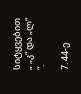სიტყვებით „ „კ“ და „ლ“ “.

7. 44-ე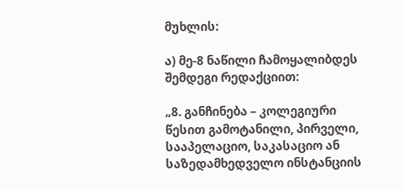მუხლის:

ა) მე-8 ნაწილი ჩამოყალიბდეს შემდეგი რედაქციით:

„8. განჩინება – კოლეგიური წესით გამოტანილი, პირველი, სააპელაციო, საკასაციო ან საზედამხედველო ინსტანციის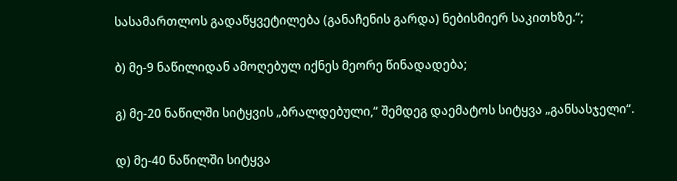სასამართლოს გადაწყვეტილება (განაჩენის გარდა) ნებისმიერ საკითხზე.“;

ბ) მე-9 ნაწილიდან ამოღებულ იქნეს მეორე წინადადება;

გ) მე-20 ნაწილში სიტყვის „ბრალდებული,“ შემდეგ დაემატოს სიტყვა „განსასჯელი“.

დ) მე-40 ნაწილში სიტყვა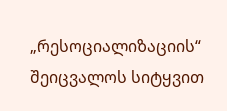„რესოციალიზაციის“ შეიცვალოს სიტყვით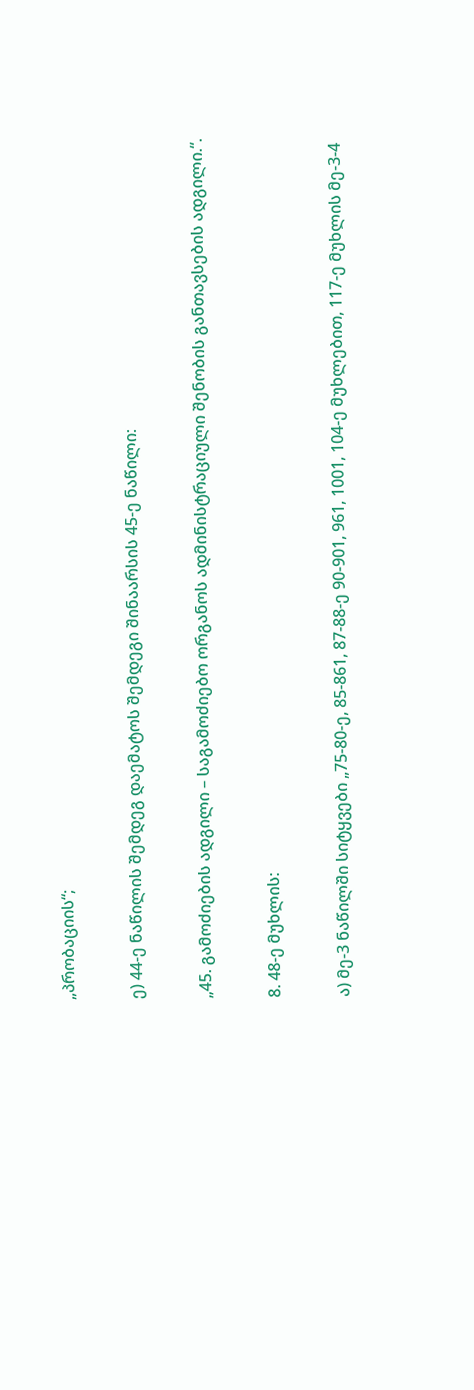„პრობაციის“;

ე) 44-ე ნაწილის შემდეგ დაემატოს შემდეგი შინაარსის 45-ე ნაწილი:

„45. გამოძიების ადგილი – საგამოძიებო ორგანოს ადმინისტრაციული შენობის განთავსების ადგილი.“.

8. 48-ე მუხლის:

ა) მე-3 ნაწილში სიტყვები „75-80-ე, 85-861, 87-88-ე 90-901, 961, 1001, 104-ე მუხლებით, 117-ე მუხლის მე-3-4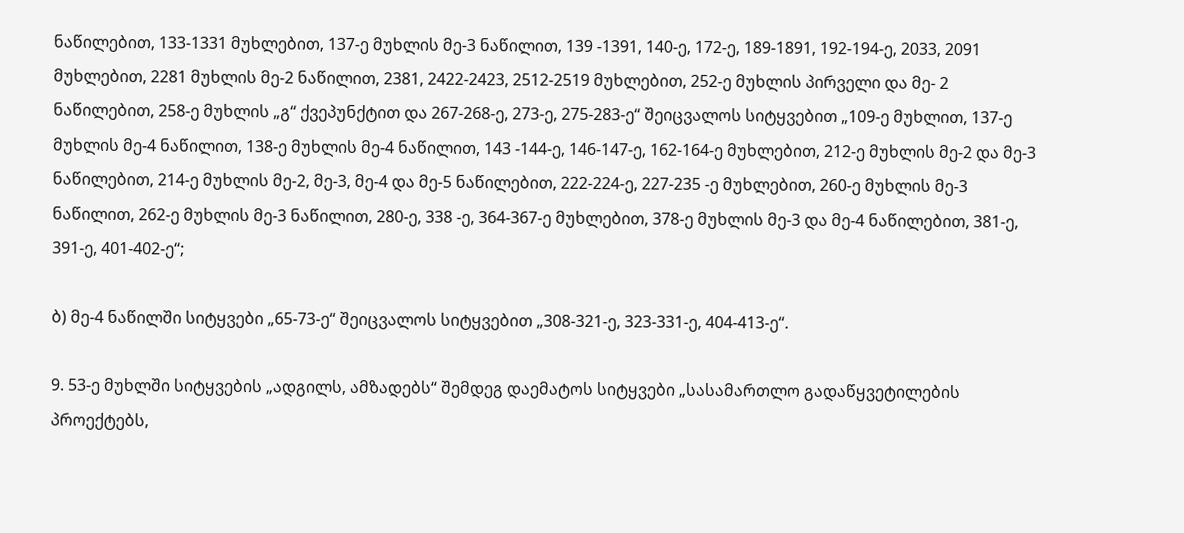ნაწილებით, 133-1331 მუხლებით, 137-ე მუხლის მე-3 ნაწილით, 139 -1391, 140-ე, 172-ე, 189-1891, 192-194-ე, 2033, 2091 მუხლებით, 2281 მუხლის მე-2 ნაწილით, 2381, 2422-2423, 2512-2519 მუხლებით, 252-ე მუხლის პირველი და მე- 2 ნაწილებით, 258-ე მუხლის „გ“ ქვეპუნქტით და 267-268-ე, 273-ე, 275-283-ე“ შეიცვალოს სიტყვებით „109-ე მუხლით, 137-ე მუხლის მე-4 ნაწილით, 138-ე მუხლის მე-4 ნაწილით, 143 -144-ე, 146-147-ე, 162-164-ე მუხლებით, 212-ე მუხლის მე-2 და მე-3 ნაწილებით, 214-ე მუხლის მე-2, მე-3, მე-4 და მე-5 ნაწილებით, 222-224-ე, 227-235 -ე მუხლებით, 260-ე მუხლის მე-3 ნაწილით, 262-ე მუხლის მე-3 ნაწილით, 280-ე, 338 -ე, 364-367-ე მუხლებით, 378-ე მუხლის მე-3 და მე-4 ნაწილებით, 381-ე, 391-ე, 401-402-ე“;

ბ) მე-4 ნაწილში სიტყვები „65-73-ე“ შეიცვალოს სიტყვებით „308-321-ე, 323-331-ე, 404-413-ე“.

9. 53-ე მუხლში სიტყვების „ადგილს, ამზადებს“ შემდეგ დაემატოს სიტყვები „სასამართლო გადაწყვეტილების პროექტებს,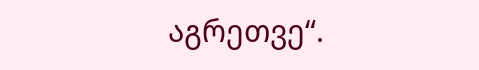აგრეთვე“.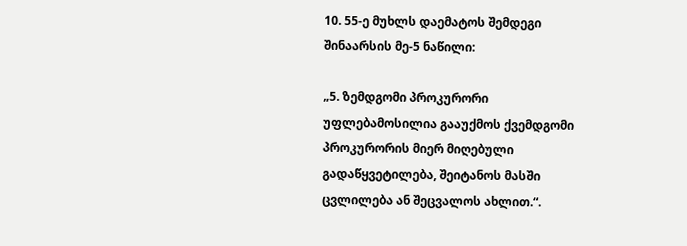10. 55-ე მუხლს დაემატოს შემდეგი შინაარსის მე-5 ნაწილი:

„5. ზემდგომი პროკურორი უფლებამოსილია გააუქმოს ქვემდგომი პროკურორის მიერ მიღებული გადაწყვეტილება, შეიტანოს მასში ცვლილება ან შეცვალოს ახლით.“.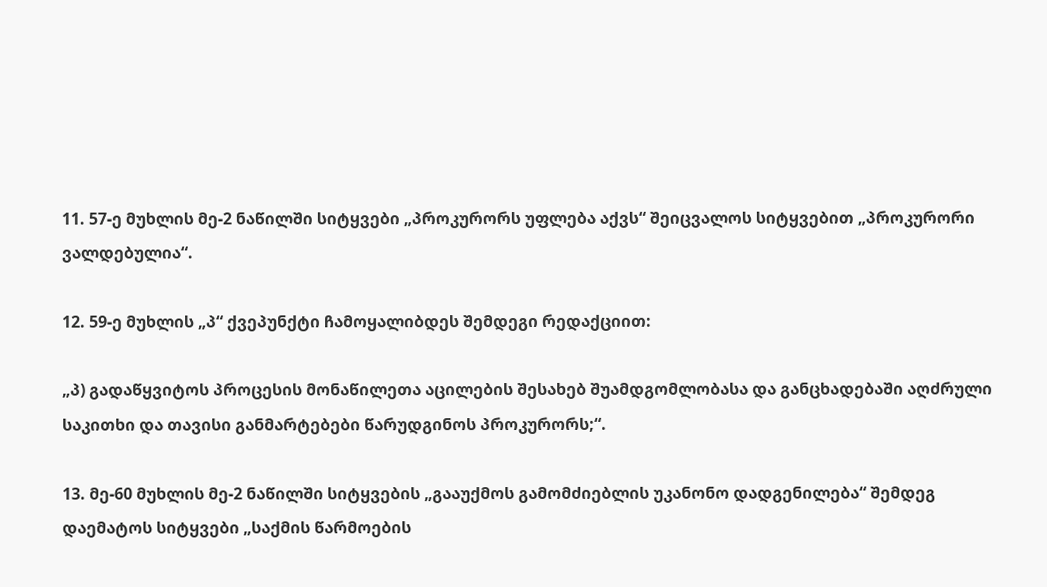11. 57-ე მუხლის მე-2 ნაწილში სიტყვები „პროკურორს უფლება აქვს“ შეიცვალოს სიტყვებით „პროკურორი ვალდებულია“.

12. 59-ე მუხლის „პ“ ქვეპუნქტი ჩამოყალიბდეს შემდეგი რედაქციით:

„პ) გადაწყვიტოს პროცესის მონაწილეთა აცილების შესახებ შუამდგომლობასა და განცხადებაში აღძრული საკითხი და თავისი განმარტებები წარუდგინოს პროკურორს;“.

13. მე-60 მუხლის მე-2 ნაწილში სიტყვების „გააუქმოს გამომძიებლის უკანონო დადგენილება“ შემდეგ დაემატოს სიტყვები „საქმის წარმოების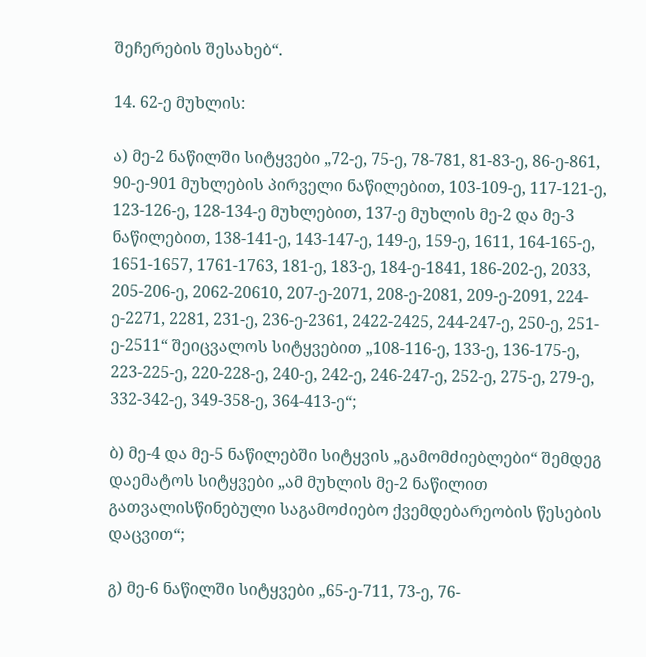შეჩერების შესახებ“.

14. 62-ე მუხლის:

ა) მე-2 ნაწილში სიტყვები „72-ე, 75-ე, 78-781, 81-83-ე, 86-ე-861, 90-ე-901 მუხლების პირველი ნაწილებით, 103-109-ე, 117-121-ე, 123-126-ე, 128-134-ე მუხლებით, 137-ე მუხლის მე-2 და მე-3 ნაწილებით, 138-141-ე, 143-147-ე, 149-ე, 159-ე, 1611, 164-165-ე, 1651-1657, 1761-1763, 181-ე, 183-ე, 184-ე-1841, 186-202-ე, 2033, 205-206-ე, 2062-20610, 207-ე-2071, 208-ე-2081, 209-ე-2091, 224-ე-2271, 2281, 231-ე, 236-ე-2361, 2422-2425, 244-247-ე, 250-ე, 251-ე-2511“ შეიცვალოს სიტყვებით „108-116-ე, 133-ე, 136-175-ე, 223-225-ე, 220-228-ე, 240-ე, 242-ე, 246-247-ე, 252-ე, 275-ე, 279-ე, 332-342-ე, 349-358-ე, 364-413-ე“;

ბ) მე-4 და მე-5 ნაწილებში სიტყვის „გამომძიებლები“ შემდეგ დაემატოს სიტყვები „ამ მუხლის მე-2 ნაწილით გათვალისწინებული საგამოძიებო ქვემდებარეობის წესების დაცვით“;

გ) მე-6 ნაწილში სიტყვები „65-ე-711, 73-ე, 76-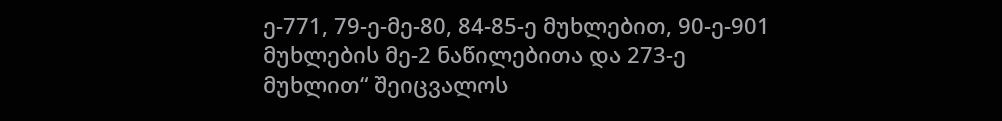ე-771, 79-ე-მე-80, 84-85-ე მუხლებით, 90-ე-901 მუხლების მე-2 ნაწილებითა და 273-ე მუხლით“ შეიცვალოს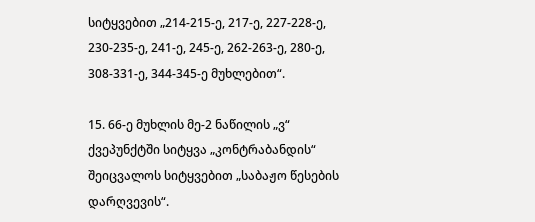სიტყვებით „214-215-ე, 217-ე, 227-228-ე, 230-235-ე, 241-ე, 245-ე, 262-263-ე, 280-ე, 308-331-ე, 344-345-ე მუხლებით“.

15. 66-ე მუხლის მე-2 ნაწილის „ვ“ ქვეპუნქტში სიტყვა „კონტრაბანდის“ შეიცვალოს სიტყვებით „საბაჟო წესების დარღვევის“.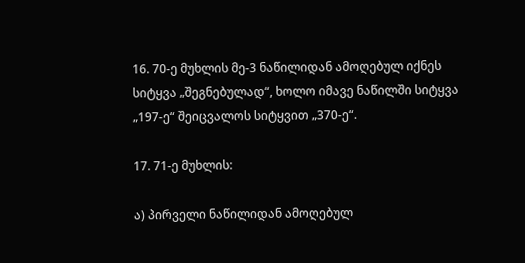16. 70-ე მუხლის მე-3 ნაწილიდან ამოღებულ იქნეს სიტყვა „შეგნებულად“, ხოლო იმავე ნაწილში სიტყვა „197-ე“ შეიცვალოს სიტყვით „370-ე“.

17. 71-ე მუხლის:

ა) პირველი ნაწილიდან ამოღებულ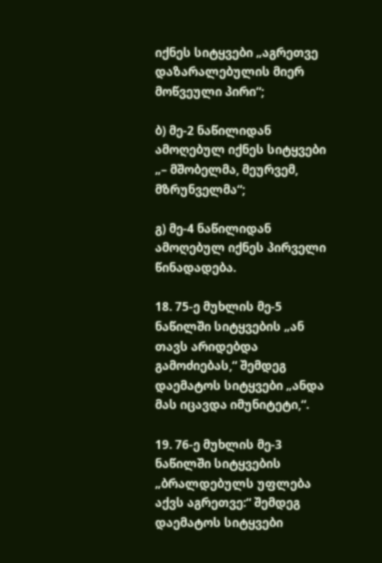იქნეს სიტყვები „აგრეთვე დაზარალებულის მიერ მოწვეული პირი“;

ბ) მე-2 ნაწილიდან ამოღებულ იქნეს სიტყვები „– მშობელმა, მეურვემ, მზრუნველმა“;

გ) მე-4 ნაწილიდან ამოღებულ იქნეს პირველი წინადადება.

18. 75-ე მუხლის მე-5 ნაწილში სიტყვების „ან თავს არიდებდა გამოძიებას,“ შემდეგ დაემატოს სიტყვები „ანდა მას იცავდა იმუნიტეტი,“.

19. 76-ე მუხლის მე-3 ნაწილში სიტყვების „ბრალდებულს უფლება აქვს აგრეთვე:“ შემდეგ დაემატოს სიტყვები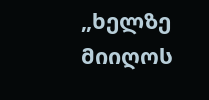„ხელზე მიიღოს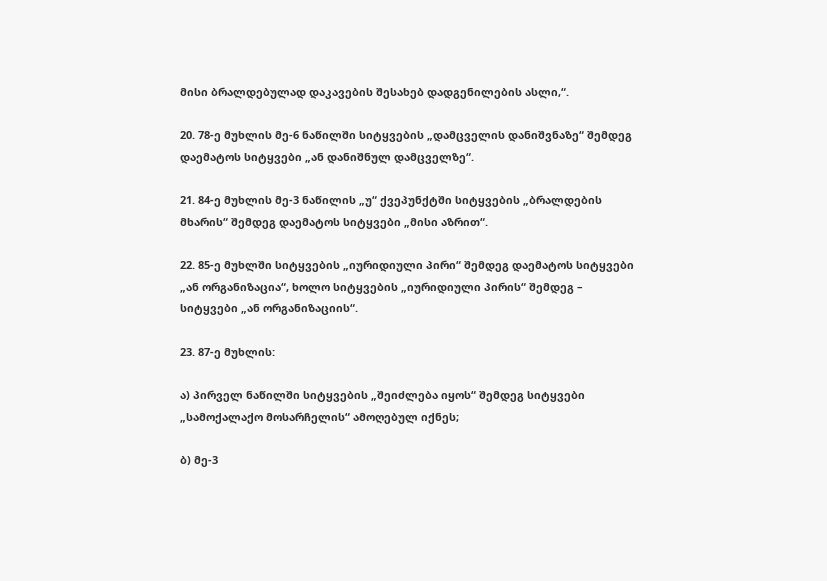მისი ბრალდებულად დაკავების შესახებ დადგენილების ასლი,“.

20. 78-ე მუხლის მე-6 ნაწილში სიტყვების „დამცველის დანიშვნაზე“ შემდეგ დაემატოს სიტყვები „ან დანიშნულ დამცველზე“.

21. 84-ე მუხლის მე-3 ნაწილის „უ“ ქვეპუნქტში სიტყვების „ბრალდების მხარის“ შემდეგ დაემატოს სიტყვები „მისი აზრით“.

22. 85-ე მუხლში სიტყვების „იურიდიული პირი“ შემდეგ დაემატოს სიტყვები „ან ორგანიზაცია“, ხოლო სიტყვების „იურიდიული პირის“ შემდეგ – სიტყვები „ან ორგანიზაციის“.

23. 87-ე მუხლის:

ა) პირველ ნაწილში სიტყვების „შეიძლება იყოს“ შემდეგ სიტყვები „სამოქალაქო მოსარჩელის“ ამოღებულ იქნეს;

ბ) მე-3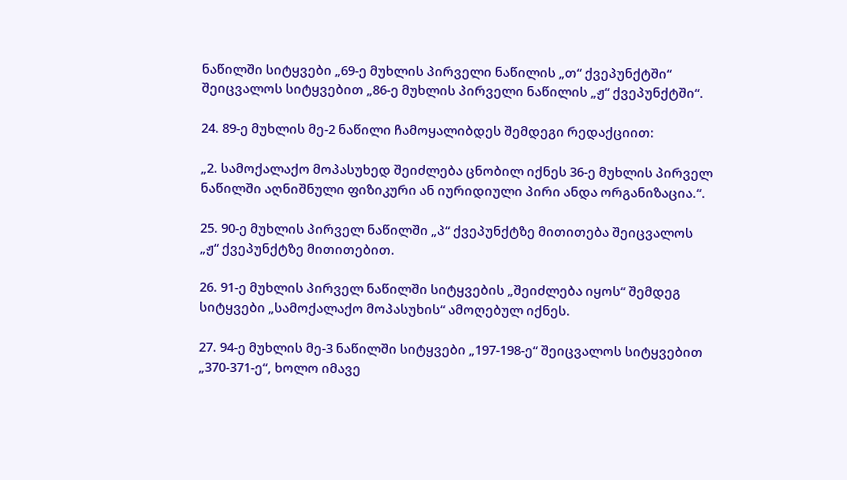ნაწილში სიტყვები „69-ე მუხლის პირველი ნაწილის „თ“ ქვეპუნქტში“ შეიცვალოს სიტყვებით „86-ე მუხლის პირველი ნაწილის „ჟ“ ქვეპუნქტში“.

24. 89-ე მუხლის მე-2 ნაწილი ჩამოყალიბდეს შემდეგი რედაქციით:

„2. სამოქალაქო მოპასუხედ შეიძლება ცნობილ იქნეს 36-ე მუხლის პირველ ნაწილში აღნიშნული ფიზიკური ან იურიდიული პირი ანდა ორგანიზაცია.“.

25. 90-ე მუხლის პირველ ნაწილში „პ“ ქვეპუნქტზე მითითება შეიცვალოს „ჟ“ ქვეპუნქტზე მითითებით.

26. 91-ე მუხლის პირველ ნაწილში სიტყვების „შეიძლება იყოს“ შემდეგ სიტყვები „სამოქალაქო მოპასუხის“ ამოღებულ იქნეს.

27. 94-ე მუხლის მე-3 ნაწილში სიტყვები „197-198-ე“ შეიცვალოს სიტყვებით „370-371-ე“, ხოლო იმავე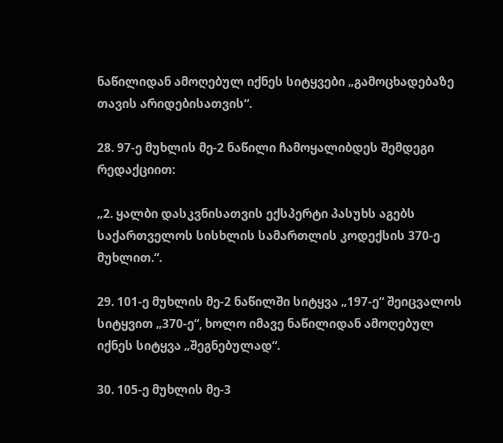ნაწილიდან ამოღებულ იქნეს სიტყვები „გამოცხადებაზე თავის არიდებისათვის“.

28. 97-ე მუხლის მე-2 ნაწილი ჩამოყალიბდეს შემდეგი რედაქციით:

„2. ყალბი დასკვნისათვის ექსპერტი პასუხს აგებს საქართველოს სისხლის სამართლის კოდექსის 370-ე მუხლით.“.

29. 101-ე მუხლის მე-2 ნაწილში სიტყვა „197-ე“ შეიცვალოს სიტყვით „370-ე“, ხოლო იმავე ნაწილიდან ამოღებულ იქნეს სიტყვა „შეგნებულად“.

30. 105-ე მუხლის მე-3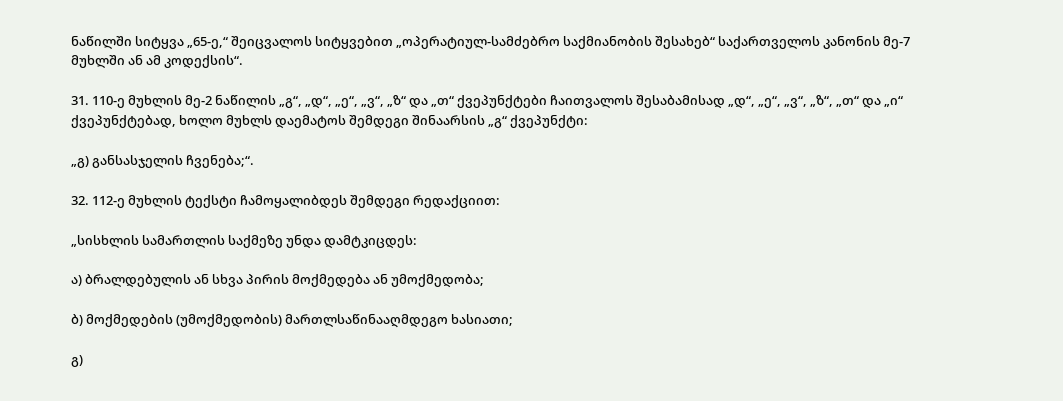ნაწილში სიტყვა „65-ე,“ შეიცვალოს სიტყვებით „ოპერატიულ-სამძებრო საქმიანობის შესახებ“ საქართველოს კანონის მე-7 მუხლში ან ამ კოდექსის“.

31. 110-ე მუხლის მე-2 ნაწილის „გ“, „დ“, „ე“, „ვ“, „ზ“ და „თ“ ქვეპუნქტები ჩაითვალოს შესაბამისად „დ“, „ე“, „ვ“, „ზ“, „თ“ და „ი“ ქვეპუნქტებად, ხოლო მუხლს დაემატოს შემდეგი შინაარსის „გ“ ქვეპუნქტი:

„გ) განსასჯელის ჩვენება;“.

32. 112-ე მუხლის ტექსტი ჩამოყალიბდეს შემდეგი რედაქციით:

„სისხლის სამართლის საქმეზე უნდა დამტკიცდეს:

ა) ბრალდებულის ან სხვა პირის მოქმედება ან უმოქმედობა;

ბ) მოქმედების (უმოქმედობის) მართლსაწინააღმდეგო ხასიათი;

გ)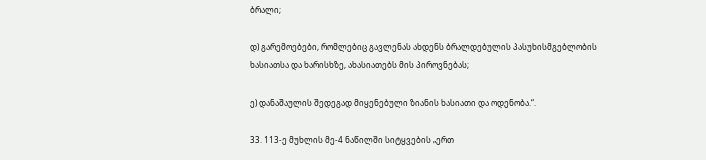ბრალი;

დ) გარემოებები, რომლებიც გავლენას ახდენს ბრალდებულის პასუხისმგებლობის ხასიათსა და ხარისხზე, ახასიათებს მის პიროვნებას;

ე) დანაშაულის შედეგად მიყენებული ზიანის ხასიათი და ოდენობა.“.

33. 113-ე მუხლის მე-4 ნაწილში სიტყვების „ერთ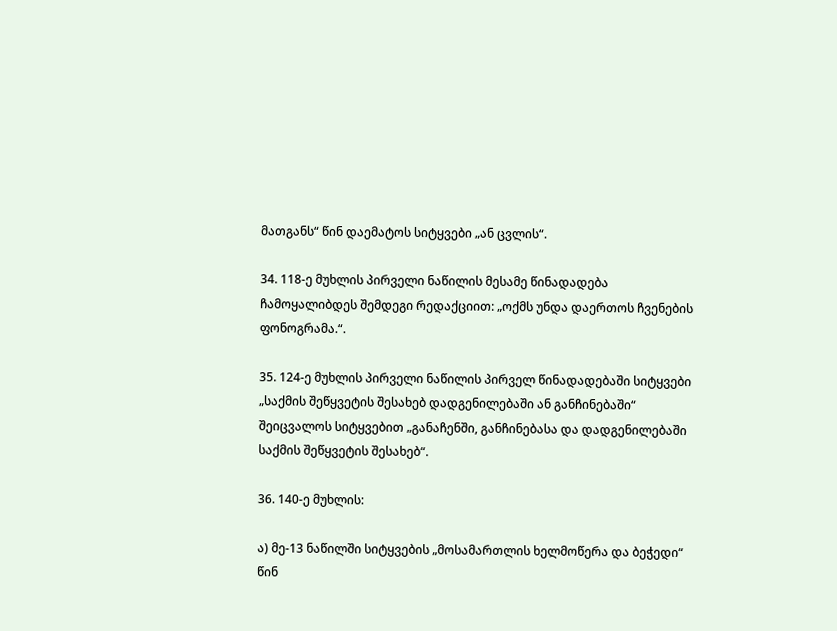მათგანს“ წინ დაემატოს სიტყვები „ან ცვლის“.

34. 118-ე მუხლის პირველი ნაწილის მესამე წინადადება ჩამოყალიბდეს შემდეგი რედაქციით: „ოქმს უნდა დაერთოს ჩვენების ფონოგრამა.“.

35. 124-ე მუხლის პირველი ნაწილის პირველ წინადადებაში სიტყვები „საქმის შეწყვეტის შესახებ დადგენილებაში ან განჩინებაში“ შეიცვალოს სიტყვებით „განაჩენში, განჩინებასა და დადგენილებაში საქმის შეწყვეტის შესახებ“.

36. 140-ე მუხლის:

ა) მე-13 ნაწილში სიტყვების „მოსამართლის ხელმოწერა და ბეჭედი“ წინ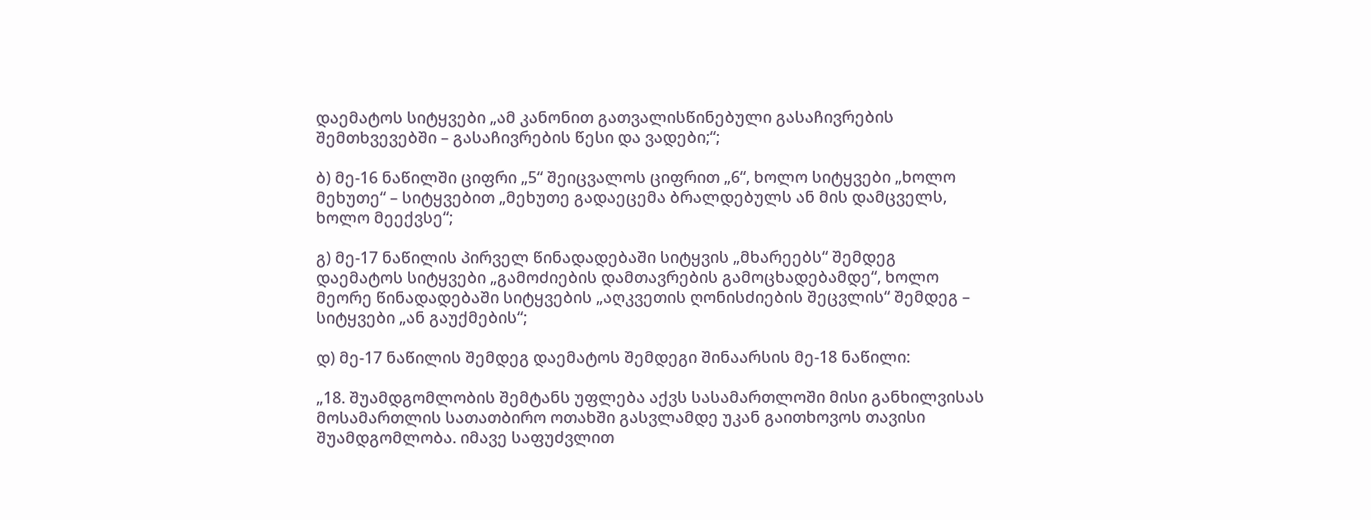დაემატოს სიტყვები „ამ კანონით გათვალისწინებული გასაჩივრების შემთხვევებში – გასაჩივრების წესი და ვადები;“;

ბ) მე-16 ნაწილში ციფრი „5“ შეიცვალოს ციფრით „6“, ხოლო სიტყვები „ხოლო მეხუთე“ – სიტყვებით „მეხუთე გადაეცემა ბრალდებულს ან მის დამცველს, ხოლო მეექვსე“;

გ) მე-17 ნაწილის პირველ წინადადებაში სიტყვის „მხარეებს“ შემდეგ დაემატოს სიტყვები „გამოძიების დამთავრების გამოცხადებამდე“, ხოლო მეორე წინადადებაში სიტყვების „აღკვეთის ღონისძიების შეცვლის“ შემდეგ – სიტყვები „ან გაუქმების“;

დ) მე-17 ნაწილის შემდეგ დაემატოს შემდეგი შინაარსის მე-18 ნაწილი:

„18. შუამდგომლობის შემტანს უფლება აქვს სასამართლოში მისი განხილვისას მოსამართლის სათათბირო ოთახში გასვლამდე უკან გაითხოვოს თავისი შუამდგომლობა. იმავე საფუძვლით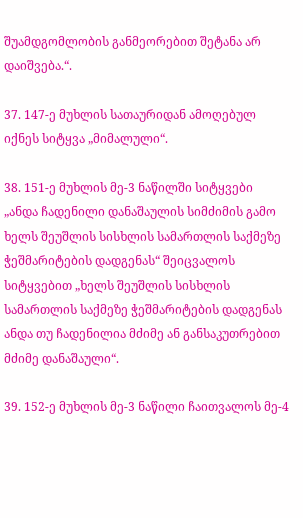შუამდგომლობის განმეორებით შეტანა არ დაიშვება.“.

37. 147-ე მუხლის სათაურიდან ამოღებულ იქნეს სიტყვა „მიმალული“.

38. 151-ე მუხლის მე-3 ნაწილში სიტყვები „ანდა ჩადენილი დანაშაულის სიმძიმის გამო ხელს შეუშლის სისხლის სამართლის საქმეზე ჭეშმარიტების დადგენას“ შეიცვალოს სიტყვებით „ხელს შეუშლის სისხლის სამართლის საქმეზე ჭეშმარიტების დადგენას ანდა თუ ჩადენილია მძიმე ან განსაკუთრებით მძიმე დანაშაული“.

39. 152-ე მუხლის მე-3 ნაწილი ჩაითვალოს მე-4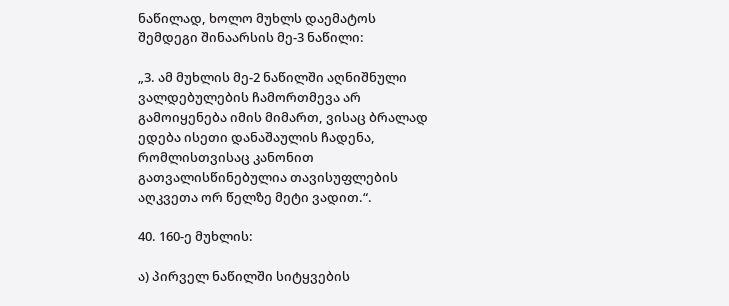ნაწილად, ხოლო მუხლს დაემატოს შემდეგი შინაარსის მე-3 ნაწილი:

„3. ამ მუხლის მე-2 ნაწილში აღნიშნული ვალდებულების ჩამორთმევა არ გამოიყენება იმის მიმართ, ვისაც ბრალად ედება ისეთი დანაშაულის ჩადენა, რომლისთვისაც კანონით გათვალისწინებულია თავისუფლების აღკვეთა ორ წელზე მეტი ვადით.“.

40. 160-ე მუხლის:

ა) პირველ ნაწილში სიტყვების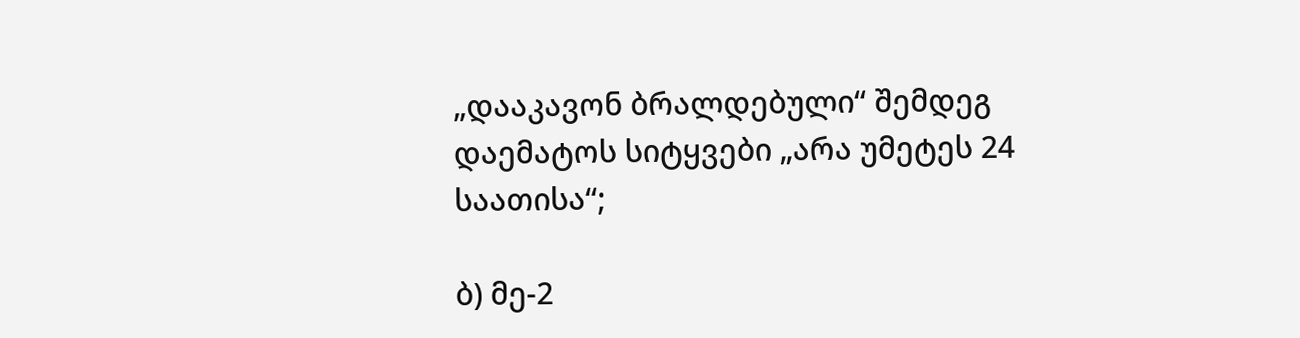„დააკავონ ბრალდებული“ შემდეგ დაემატოს სიტყვები „არა უმეტეს 24 საათისა“;

ბ) მე-2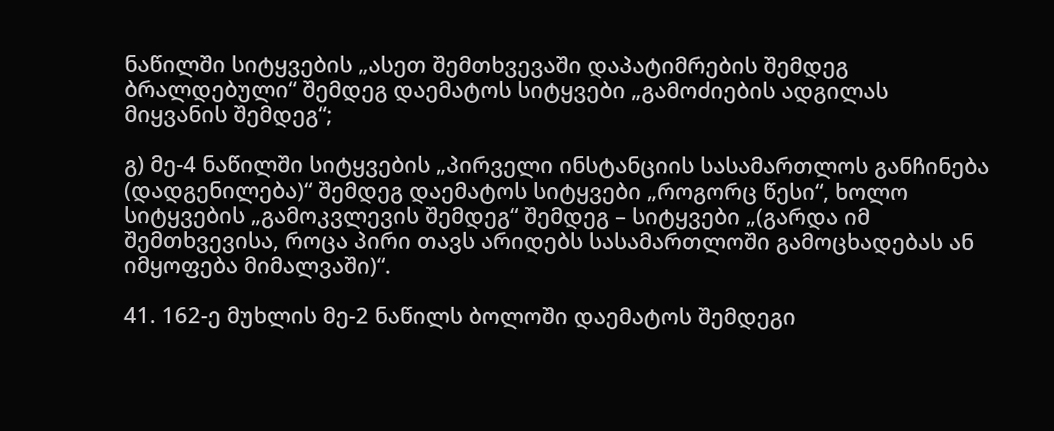ნაწილში სიტყვების „ასეთ შემთხვევაში დაპატიმრების შემდეგ ბრალდებული“ შემდეგ დაემატოს სიტყვები „გამოძიების ადგილას მიყვანის შემდეგ“;

გ) მე-4 ნაწილში სიტყვების „პირველი ინსტანციის სასამართლოს განჩინება (დადგენილება)“ შემდეგ დაემატოს სიტყვები „როგორც წესი“, ხოლო სიტყვების „გამოკვლევის შემდეგ“ შემდეგ – სიტყვები „(გარდა იმ შემთხვევისა, როცა პირი თავს არიდებს სასამართლოში გამოცხადებას ან იმყოფება მიმალვაში)“.

41. 162-ე მუხლის მე-2 ნაწილს ბოლოში დაემატოს შემდეგი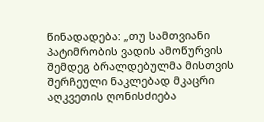წინადადება: „თუ სამთვიანი პატიმრობის ვადის ამოწურვის შემდეგ ბრალდებულმა მისთვის შერჩეული ნაკლებად მკაცრი აღკვეთის ღონისძიება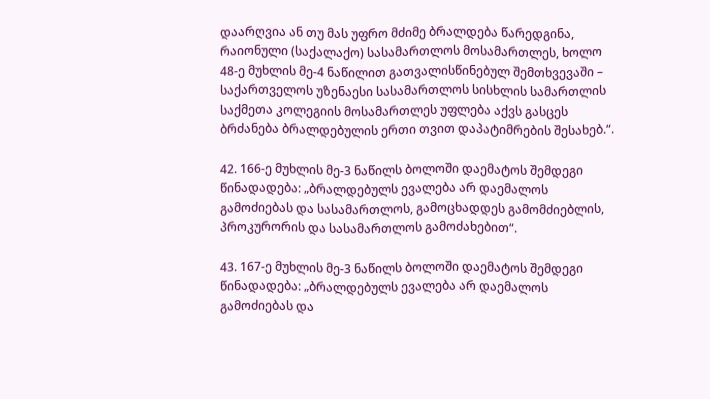დაარღვია ან თუ მას უფრო მძიმე ბრალდება წარედგინა, რაიონული (საქალაქო) სასამართლოს მოსამართლეს, ხოლო 48-ე მუხლის მე-4 ნაწილით გათვალისწინებულ შემთხვევაში – საქართველოს უზენაესი სასამართლოს სისხლის სამართლის საქმეთა კოლეგიის მოსამართლეს უფლება აქვს გასცეს ბრძანება ბრალდებულის ერთი თვით დაპატიმრების შესახებ.“.

42. 166-ე მუხლის მე-3 ნაწილს ბოლოში დაემატოს შემდეგი წინადადება: „ბრალდებულს ევალება არ დაემალოს გამოძიებას და სასამართლოს, გამოცხადდეს გამომძიებლის, პროკურორის და სასამართლოს გამოძახებით“.

43. 167-ე მუხლის მე-3 ნაწილს ბოლოში დაემატოს შემდეგი წინადადება: „ბრალდებულს ევალება არ დაემალოს გამოძიებას და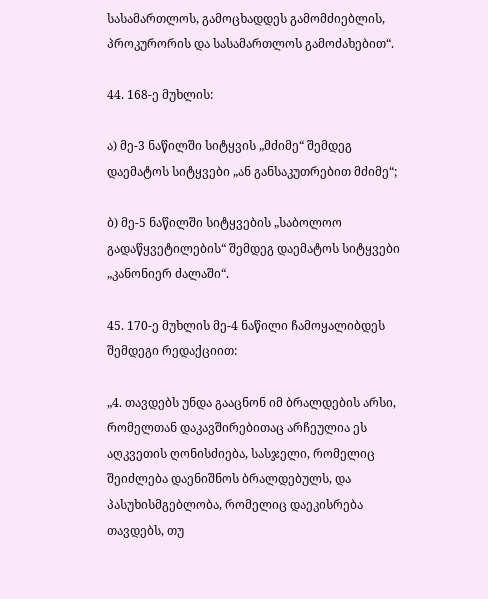სასამართლოს, გამოცხადდეს გამომძიებლის, პროკურორის და სასამართლოს გამოძახებით“.

44. 168-ე მუხლის:

ა) მე-3 ნაწილში სიტყვის „მძიმე“ შემდეგ დაემატოს სიტყვები „ან განსაკუთრებით მძიმე“;

ბ) მე-5 ნაწილში სიტყვების „საბოლოო გადაწყვეტილების“ შემდეგ დაემატოს სიტყვები „კანონიერ ძალაში“.

45. 170-ე მუხლის მე-4 ნაწილი ჩამოყალიბდეს შემდეგი რედაქციით:

„4. თავდებს უნდა გააცნონ იმ ბრალდების არსი, რომელთან დაკავშირებითაც არჩეულია ეს აღკვეთის ღონისძიება, სასჯელი, რომელიც შეიძლება დაენიშნოს ბრალდებულს, და პასუხისმგებლობა, რომელიც დაეკისრება თავდებს, თუ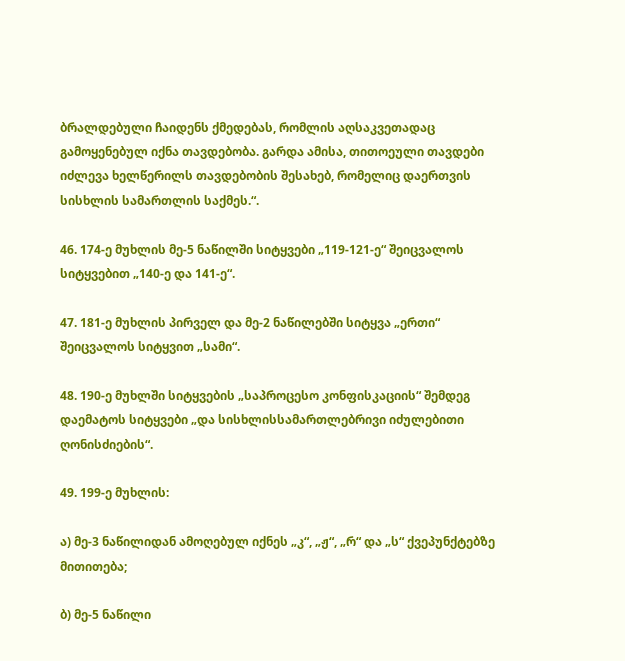ბრალდებული ჩაიდენს ქმედებას, რომლის აღსაკვეთადაც გამოყენებულ იქნა თავდებობა. გარდა ამისა, თითოეული თავდები იძლევა ხელწერილს თავდებობის შესახებ, რომელიც დაერთვის სისხლის სამართლის საქმეს.“.

46. 174-ე მუხლის მე-5 ნაწილში სიტყვები „119-121-ე“ შეიცვალოს სიტყვებით „140-ე და 141-ე“.

47. 181-ე მუხლის პირველ და მე-2 ნაწილებში სიტყვა „ერთი“ შეიცვალოს სიტყვით „სამი“.

48. 190-ე მუხლში სიტყვების „საპროცესო კონფისკაციის“ შემდეგ დაემატოს სიტყვები „და სისხლისსამართლებრივი იძულებითი ღონისძიების“.

49. 199-ე მუხლის:

ა) მე-3 ნაწილიდან ამოღებულ იქნეს „კ“, „ჟ“, „რ“ და „ს“ ქვეპუნქტებზე მითითება;

ბ) მე-5 ნაწილი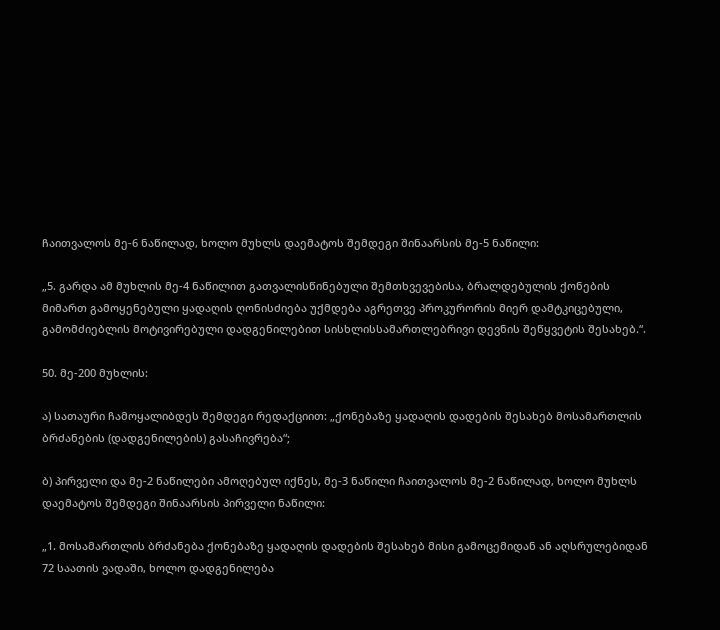ჩაითვალოს მე-6 ნაწილად, ხოლო მუხლს დაემატოს შემდეგი შინაარსის მე-5 ნაწილი:

„5. გარდა ამ მუხლის მე-4 ნაწილით გათვალისწინებული შემთხვევებისა, ბრალდებულის ქონების მიმართ გამოყენებული ყადაღის ღონისძიება უქმდება აგრეთვე პროკურორის მიერ დამტკიცებული, გამომძიებლის მოტივირებული დადგენილებით სისხლისსამართლებრივი დევნის შეწყვეტის შესახებ.“.

50. მე-200 მუხლის:

ა) სათაური ჩამოყალიბდეს შემდეგი რედაქციით: „ქონებაზე ყადაღის დადების შესახებ მოსამართლის ბრძანების (დადგენილების) გასაჩივრება“;

ბ) პირველი და მე-2 ნაწილები ამოღებულ იქნეს, მე-3 ნაწილი ჩაითვალოს მე-2 ნაწილად, ხოლო მუხლს დაემატოს შემდეგი შინაარსის პირველი ნაწილი:

„1. მოსამართლის ბრძანება ქონებაზე ყადაღის დადების შესახებ მისი გამოცემიდან ან აღსრულებიდან 72 საათის ვადაში, ხოლო დადგენილება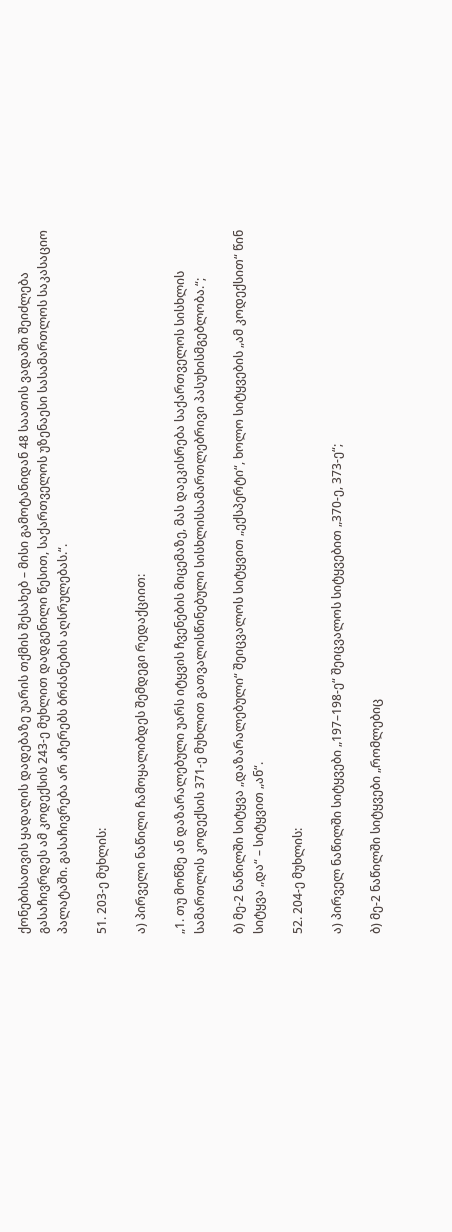ქონებისათვის ყადაღის დადებაზე უარის თქმის შესახებ – მისი გამოტანიდან 48 საათის ვადაში შეიძლება გასაჩივრდეს ამ კოდექსის 243-ე მუხლით დადგენილი წესით, საქართველოს უზენაესი სასამართლოს საკასაციო პალატაში. გასაჩივრება არ აჩერებს ბრძანების აღსრულებას.“.

51. 203-ე მუხლის:

ა) პირველი ნაწილი ჩამოყალიბდეს შემდეგი რედაქციით:

„1. თუ მოწმე ან დაზარალებული უარს იტყვის ჩვენების მიცემაზე, მას დაეკისრება საქართველოს სისხლის სამართლის კოდექსის 371-ე მუხლით გათვალისწინებული სისხლისსამართლებრივი პასუხისმგებლობა.“;

ბ) მე-2 ნაწილში სიტყვა „დაზარალებული“ შეიცვალოს სიტყვით „ექსპერტი“, ხოლო სიტყვების „ამ კოდექსით“ წინ სიტყვა „და“ – სიტყვით „ან“.

52. 204-ე მუხლის:

ა) პირველ ნაწილში სიტყვები „197–198-ე“ შეიცვალოს სიტყვებით „370-ე, 373-ე“;

ბ) მე-2 ნაწილში სიტყვები „რომლებიც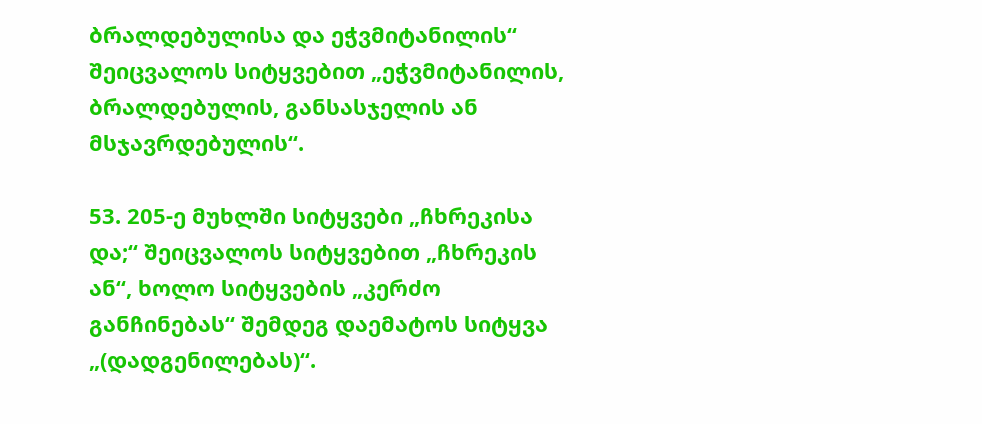ბრალდებულისა და ეჭვმიტანილის“ შეიცვალოს სიტყვებით „ეჭვმიტანილის, ბრალდებულის, განსასჯელის ან მსჯავრდებულის“.

53. 205-ე მუხლში სიტყვები „ჩხრეკისა და;“ შეიცვალოს სიტყვებით „ჩხრეკის ან“, ხოლო სიტყვების „კერძო განჩინებას“ შემდეგ დაემატოს სიტყვა „(დადგენილებას)“.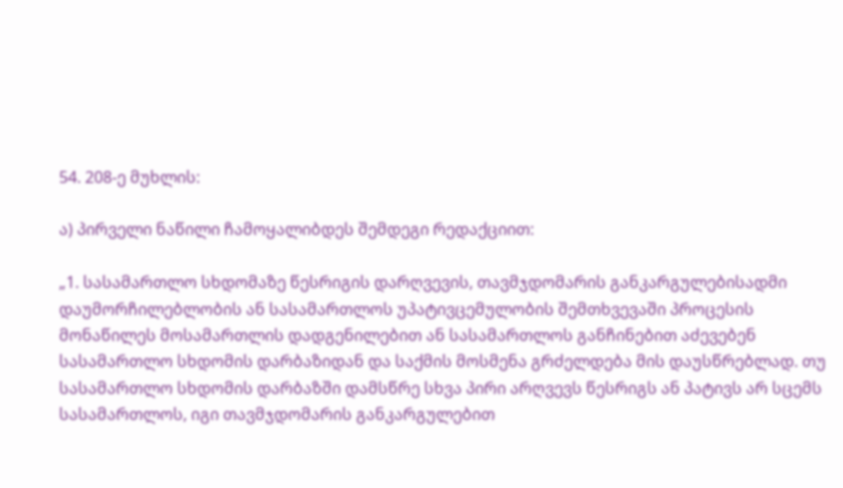54. 208-ე მუხლის:

ა) პირველი ნაწილი ჩამოყალიბდეს შემდეგი რედაქციით:

„1. სასამართლო სხდომაზე წესრიგის დარღვევის, თავმჯდომარის განკარგულებისადმი დაუმორჩილებლობის ან სასამართლოს უპატივცემულობის შემთხვევაში პროცესის მონაწილეს მოსამართლის დადგენილებით ან სასამართლოს განჩინებით აძევებენ სასამართლო სხდომის დარბაზიდან და საქმის მოსმენა გრძელდება მის დაუსწრებლად. თუ სასამართლო სხდომის დარბაზში დამსწრე სხვა პირი არღვევს წესრიგს ან პატივს არ სცემს სასამართლოს, იგი თავმჯდომარის განკარგულებით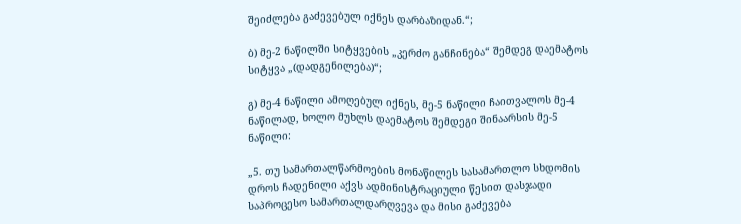შეიძლება გაძევებულ იქნეს დარბაზიდან.“;

ბ) მე-2 ნაწილში სიტყვების „კერძო განჩინება“ შემდეგ დაემატოს სიტყვა „(დადგენილება)“;

გ) მე-4 ნაწილი ამოღებულ იქნეს, მე-5 ნაწილი ჩაითვალოს მე-4 ნაწილად, ხოლო მუხლს დაემატოს შემდეგი შინაარსის მე-5 ნაწილი:

„5. თუ სამართალწარმოების მონაწილეს სასამართლო სხდომის დროს ჩადენილი აქვს ადმინისტრაციული წესით დასჯადი საპროცესო სამართალდარღვევა და მისი გაძევება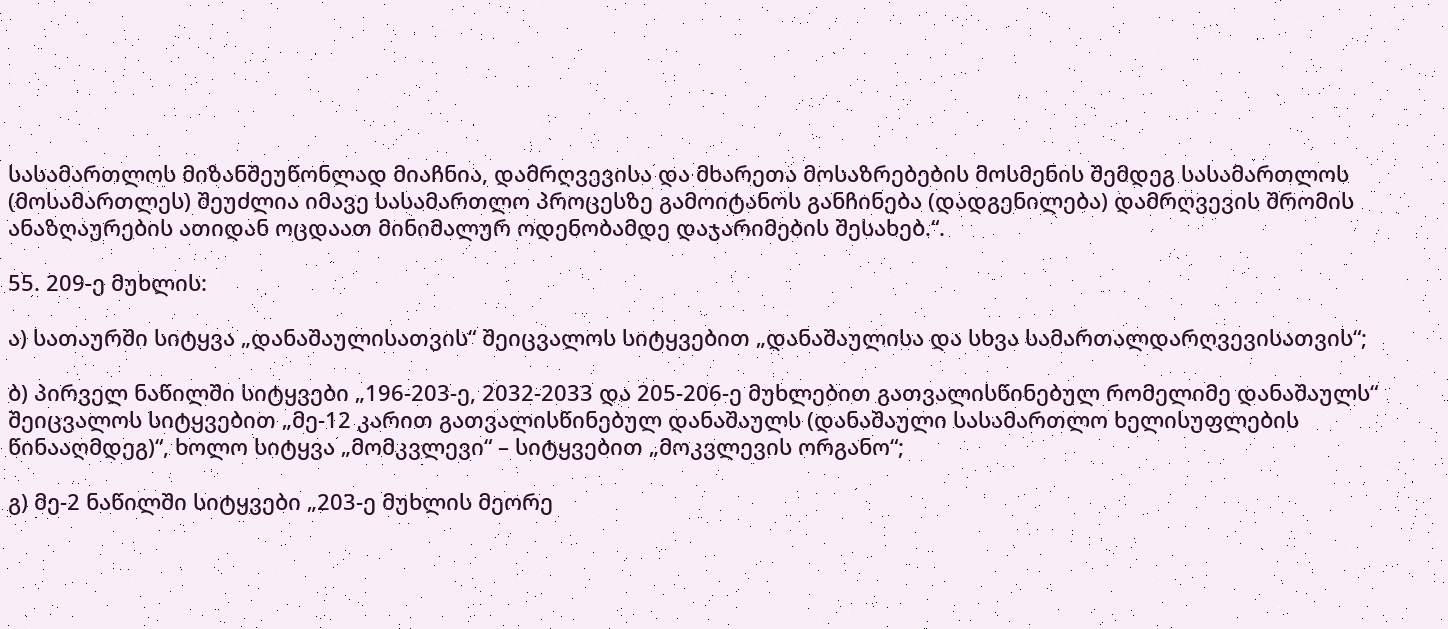სასამართლოს მიზანშეუწონლად მიაჩნია, დამრღვევისა და მხარეთა მოსაზრებების მოსმენის შემდეგ სასამართლოს (მოსამართლეს) შეუძლია იმავე სასამართლო პროცესზე გამოიტანოს განჩინება (დადგენილება) დამრღვევის შრომის ანაზღაურების ათიდან ოცდაათ მინიმალურ ოდენობამდე დაჯარიმების შესახებ.“.

55. 209-ე მუხლის:

ა) სათაურში სიტყვა „დანაშაულისათვის“ შეიცვალოს სიტყვებით „დანაშაულისა და სხვა სამართალდარღვევისათვის“;

ბ) პირველ ნაწილში სიტყვები „196-203-ე, 2032-2033 და 205-206-ე მუხლებით გათვალისწინებულ რომელიმე დანაშაულს“ შეიცვალოს სიტყვებით „მე-12 კარით გათვალისწინებულ დანაშაულს (დანაშაული სასამართლო ხელისუფლების წინააღმდეგ)“, ხოლო სიტყვა „მომკვლევი“ – სიტყვებით „მოკვლევის ორგანო“;

გ) მე-2 ნაწილში სიტყვები „203-ე მუხლის მეორე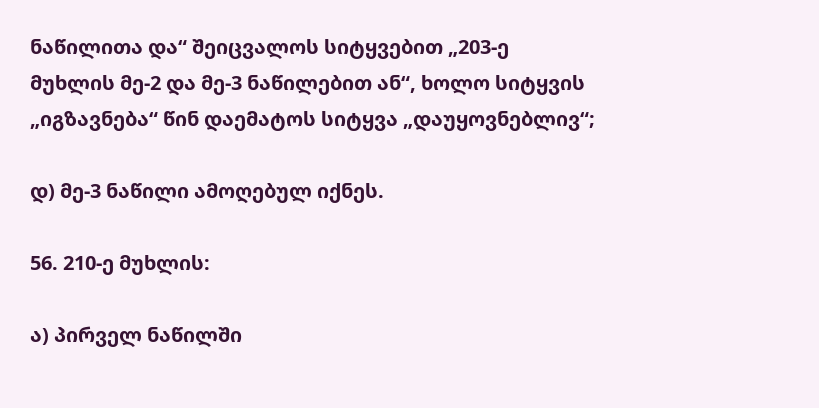ნაწილითა და“ შეიცვალოს სიტყვებით „203-ე მუხლის მე-2 და მე-3 ნაწილებით ან“, ხოლო სიტყვის „იგზავნება“ წინ დაემატოს სიტყვა „დაუყოვნებლივ“;

დ) მე-3 ნაწილი ამოღებულ იქნეს.

56. 210-ე მუხლის:

ა) პირველ ნაწილში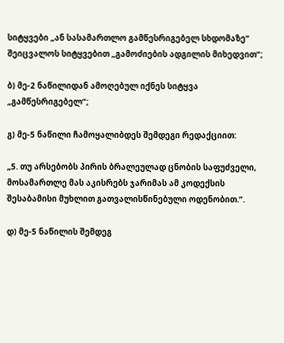სიტყვები „ან სასამართლო გამწესრიგებელ სხდომაზე“ შეიცვალოს სიტყვებით „გამოძიების ადგილის მიხედვით“;

ბ) მე-2 ნაწილიდან ამოღებულ იქნეს სიტყვა „გამწესრიგებელ“;

გ) მე-5 ნაწილი ჩამოყალიბდეს შემდეგი რედაქციით:

„5. თუ არსებობს პირის ბრალეულად ცნობის საფუძველი, მოსამართლე მას აკისრებს ჯარიმას ამ კოდექსის შესაბამისი მუხლით გათვალისწინებული ოდენობით.“.

დ) მე-5 ნაწილის შემდეგ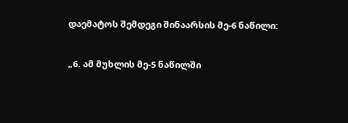დაემატოს შემდეგი შინაარსის მე-6 ნაწილი:

„6. ამ მუხლის მე-5 ნაწილში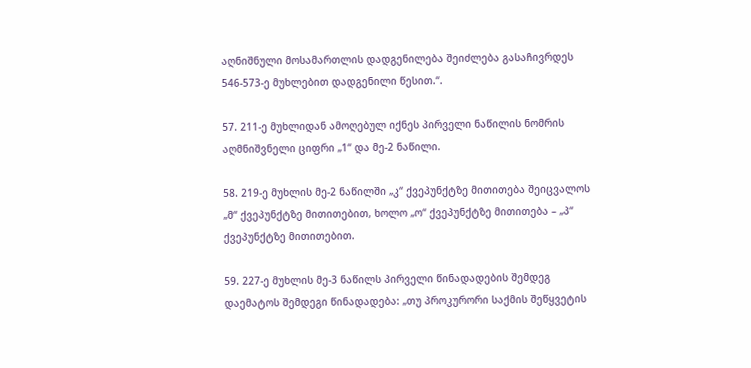აღნიშნული მოსამართლის დადგენილება შეიძლება გასაჩივრდეს 546-573-ე მუხლებით დადგენილი წესით.“.

57. 211-ე მუხლიდან ამოღებულ იქნეს პირველი ნაწილის ნომრის აღმნიშვნელი ციფრი „1“ და მე-2 ნაწილი.

58. 219-ე მუხლის მე-2 ნაწილში „კ“ ქვეპუნქტზე მითითება შეიცვალოს „მ“ ქვეპუნქტზე მითითებით, ხოლო „ო“ ქვეპუნქტზე მითითება – „პ“ ქვეპუნქტზე მითითებით.

59. 227-ე მუხლის მე-3 ნაწილს პირველი წინადადების შემდეგ დაემატოს შემდეგი წინადადება: „თუ პროკურორი საქმის შეწყვეტის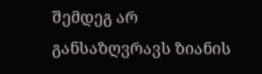შემდეგ არ განსაზღვრავს ზიანის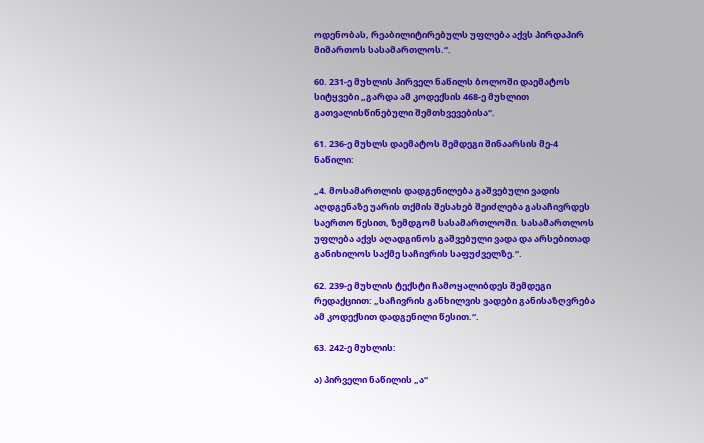ოდენობას, რეაბილიტირებულს უფლება აქვს პირდაპირ მიმართოს სასამართლოს.“.

60. 231-ე მუხლის პირველ ნაწილს ბოლოში დაემატოს სიტყვები „გარდა ამ კოდექსის 468-ე მუხლით გათვალისწინებული შემთხვევებისა“.

61. 236-ე მუხლს დაემატოს შემდეგი შინაარსის მე-4 ნაწილი:

„4. მოსამართლის დადგენილება გაშვებული ვადის აღდგენაზე უარის თქმის შესახებ შეიძლება გასაჩივრდეს საერთო წესით, ზემდგომ სასამართლოში. სასამართლოს უფლება აქვს აღადგინოს გაშვებული ვადა და არსებითად განიხილოს საქმე საჩივრის საფუძველზე.“.

62. 239-ე მუხლის ტექსტი ჩამოყალიბდეს შემდეგი რედაქციით: „საჩივრის განხილვის ვადები განისაზღვრება ამ კოდექსით დადგენილი წესით.“.

63. 242-ე მუხლის:

ა) პირველი ნაწილის „ა“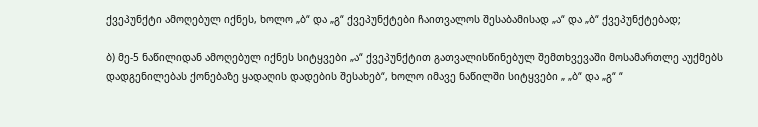ქვეპუნქტი ამოღებულ იქნეს, ხოლო „ბ“ და „გ“ ქვეპუნქტები ჩაითვალოს შესაბამისად „ა“ და „ბ“ ქვეპუნქტებად;

ბ) მე-5 ნაწილიდან ამოღებულ იქნეს სიტყვები „ა“ ქვეპუნქტით გათვალისწინებულ შემთხვევაში მოსამართლე აუქმებს დადგენილებას ქონებაზე ყადაღის დადების შესახებ“, ხოლო იმავე ნაწილში სიტყვები „ „ბ“ და „გ“ “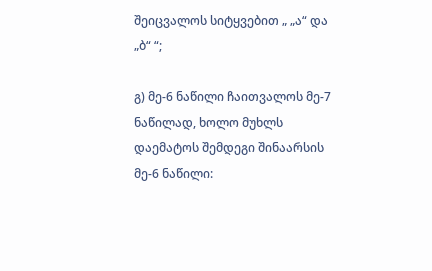შეიცვალოს სიტყვებით „ „ა“ და „ბ“ “;

გ) მე-6 ნაწილი ჩაითვალოს მე-7 ნაწილად, ხოლო მუხლს დაემატოს შემდეგი შინაარსის მე-6 ნაწილი: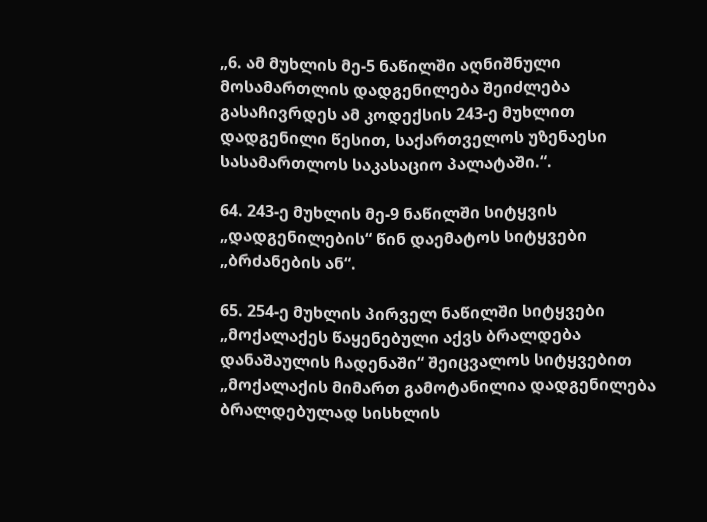„6. ამ მუხლის მე-5 ნაწილში აღნიშნული მოსამართლის დადგენილება შეიძლება გასაჩივრდეს ამ კოდექსის 243-ე მუხლით დადგენილი წესით, საქართველოს უზენაესი სასამართლოს საკასაციო პალატაში.“.

64. 243-ე მუხლის მე-9 ნაწილში სიტყვის „დადგენილების“ წინ დაემატოს სიტყვები „ბრძანების ან“.

65. 254-ე მუხლის პირველ ნაწილში სიტყვები „მოქალაქეს წაყენებული აქვს ბრალდება დანაშაულის ჩადენაში“ შეიცვალოს სიტყვებით „მოქალაქის მიმართ გამოტანილია დადგენილება ბრალდებულად სისხლის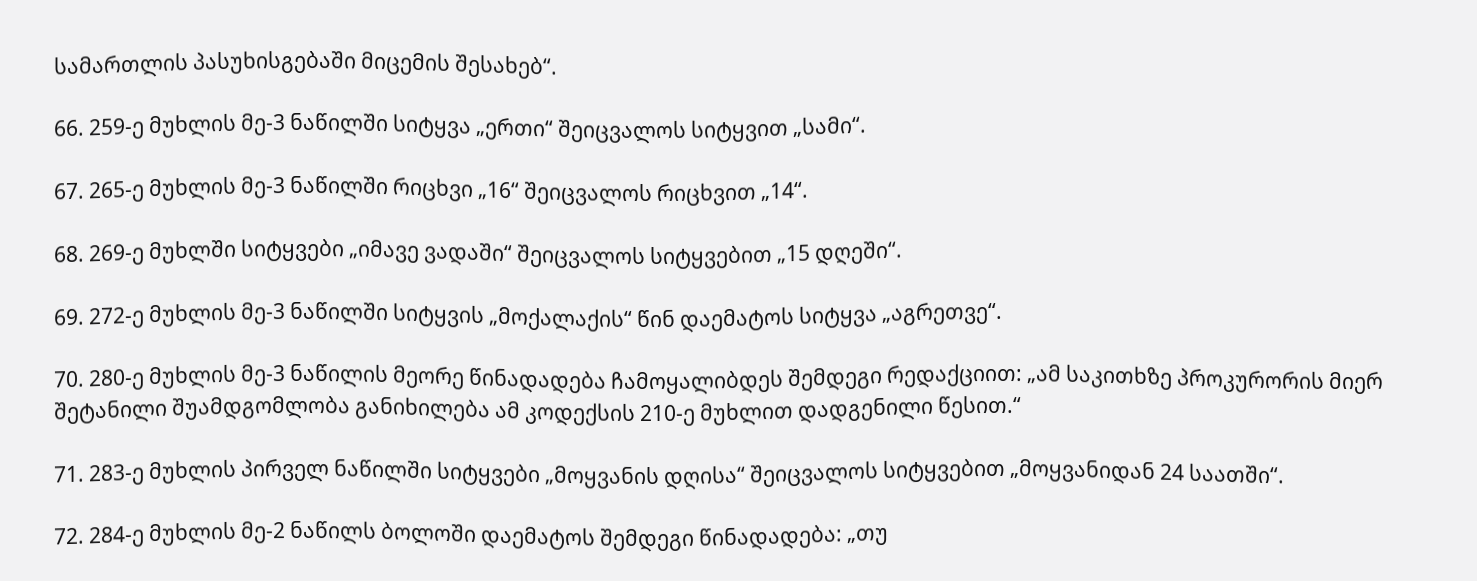სამართლის პასუხისგებაში მიცემის შესახებ“.

66. 259-ე მუხლის მე-3 ნაწილში სიტყვა „ერთი“ შეიცვალოს სიტყვით „სამი“.

67. 265-ე მუხლის მე-3 ნაწილში რიცხვი „16“ შეიცვალოს რიცხვით „14“.

68. 269-ე მუხლში სიტყვები „იმავე ვადაში“ შეიცვალოს სიტყვებით „15 დღეში“.

69. 272-ე მუხლის მე-3 ნაწილში სიტყვის „მოქალაქის“ წინ დაემატოს სიტყვა „აგრეთვე“.

70. 280-ე მუხლის მე-3 ნაწილის მეორე წინადადება ჩამოყალიბდეს შემდეგი რედაქციით: „ამ საკითხზე პროკურორის მიერ შეტანილი შუამდგომლობა განიხილება ამ კოდექსის 210-ე მუხლით დადგენილი წესით.“

71. 283-ე მუხლის პირველ ნაწილში სიტყვები „მოყვანის დღისა“ შეიცვალოს სიტყვებით „მოყვანიდან 24 საათში“.

72. 284-ე მუხლის მე-2 ნაწილს ბოლოში დაემატოს შემდეგი წინადადება: „თუ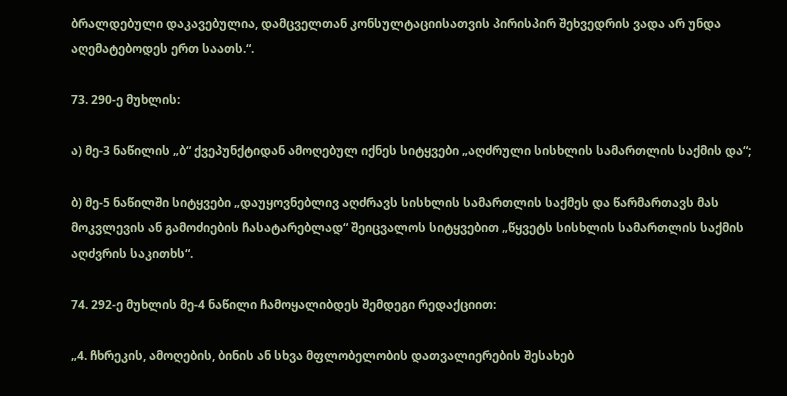ბრალდებული დაკავებულია, დამცველთან კონსულტაციისათვის პირისპირ შეხვედრის ვადა არ უნდა აღემატებოდეს ერთ საათს.“.

73. 290-ე მუხლის:

ა) მე-3 ნაწილის „ბ“ ქვეპუნქტიდან ამოღებულ იქნეს სიტყვები „აღძრული სისხლის სამართლის საქმის და“;

ბ) მე-5 ნაწილში სიტყვები „დაუყოვნებლივ აღძრავს სისხლის სამართლის საქმეს და წარმართავს მას მოკვლევის ან გამოძიების ჩასატარებლად“ შეიცვალოს სიტყვებით „წყვეტს სისხლის სამართლის საქმის აღძვრის საკითხს“.

74. 292-ე მუხლის მე-4 ნაწილი ჩამოყალიბდეს შემდეგი რედაქციით:

„4. ჩხრეკის, ამოღების, ბინის ან სხვა მფლობელობის დათვალიერების შესახებ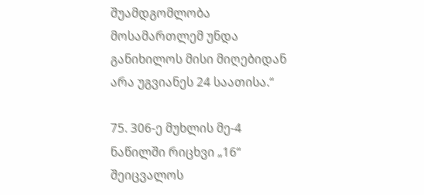შუამდგომლობა მოსამართლემ უნდა განიხილოს მისი მიღებიდან არა უგვიანეს 24 საათისა.“

75. 306-ე მუხლის მე-4 ნაწილში რიცხვი „16“ შეიცვალოს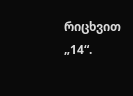რიცხვით „14“.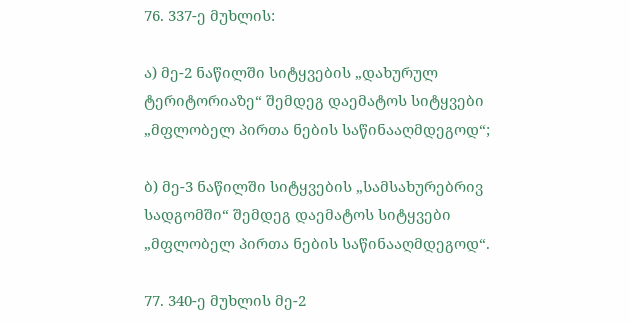76. 337-ე მუხლის:

ა) მე-2 ნაწილში სიტყვების „დახურულ ტერიტორიაზე“ შემდეგ დაემატოს სიტყვები „მფლობელ პირთა ნების საწინააღმდეგოდ“;

ბ) მე-3 ნაწილში სიტყვების „სამსახურებრივ სადგომში“ შემდეგ დაემატოს სიტყვები „მფლობელ პირთა ნების საწინააღმდეგოდ“.

77. 340-ე მუხლის მე-2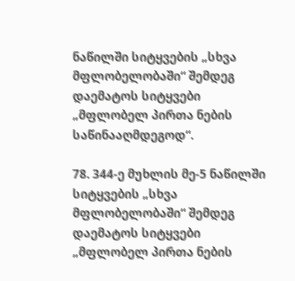ნაწილში სიტყვების „სხვა მფლობელობაში“ შემდეგ დაემატოს სიტყვები „მფლობელ პირთა ნების საწინააღმდეგოდ“.

78. 344-ე მუხლის მე-5 ნაწილში სიტყვების „სხვა მფლობელობაში“ შემდეგ დაემატოს სიტყვები „მფლობელ პირთა ნების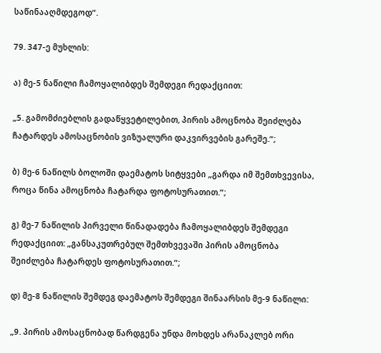საწინააღმდეგოდ“.

79. 347-ე მუხლის:

ა) მე-5 ნაწილი ჩამოყალიბდეს შემდეგი რედაქციით:

„5. გამომძიებლის გადაწყვეტილებით, პირის ამოცნობა შეიძლება ჩატარდეს ამოსაცნობის ვიზუალური დაკვირვების გარეშე.“;

ბ) მე-6 ნაწილს ბოლოში დაემატოს სიტყვები „გარდა იმ შემთხვევისა, როცა წინა ამოცნობა ჩატარდა ფოტოსურათით.“;

გ) მე-7 ნაწილის პირველი წინადადება ჩამოყალიბდეს შემდეგი რედაქციით: „განსაკუთრებულ შემთხვევაში პირის ამოცნობა შეიძლება ჩატარდეს ფოტოსურათით.“;

დ) მე-8 ნაწილის შემდეგ დაემატოს შემდეგი შინაარსის მე-9 ნაწილი:

„9. პირის ამოსაცნობად წარდგენა უნდა მოხდეს არანაკლებ ორი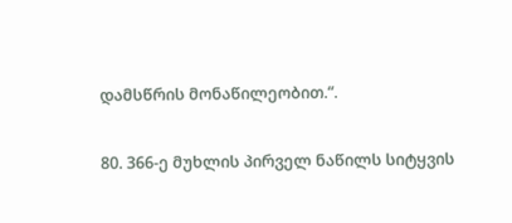დამსწრის მონაწილეობით.“.

80. 366-ე მუხლის პირველ ნაწილს სიტყვის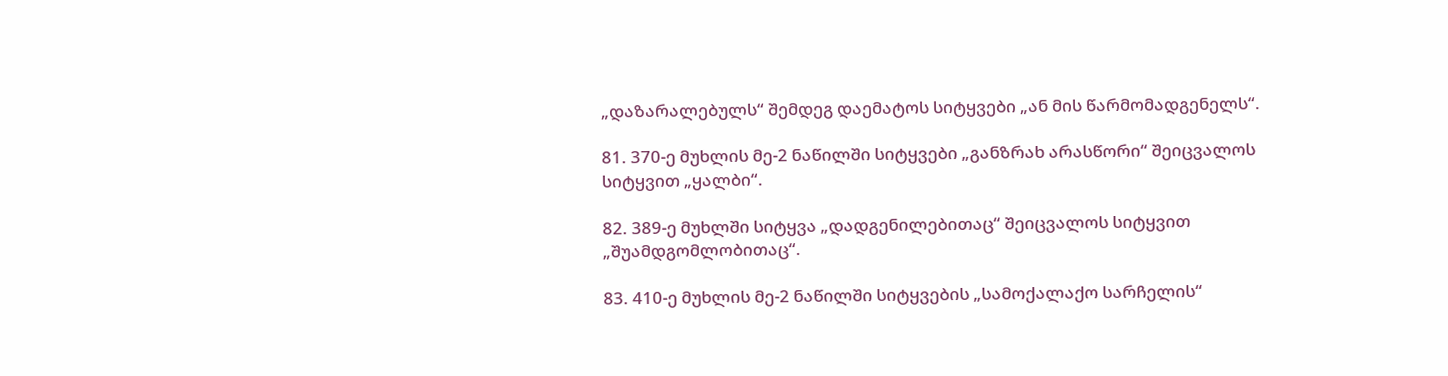„დაზარალებულს“ შემდეგ დაემატოს სიტყვები „ან მის წარმომადგენელს“.

81. 370-ე მუხლის მე-2 ნაწილში სიტყვები „განზრახ არასწორი“ შეიცვალოს სიტყვით „ყალბი“.

82. 389-ე მუხლში სიტყვა „დადგენილებითაც“ შეიცვალოს სიტყვით „შუამდგომლობითაც“.

83. 410-ე მუხლის მე-2 ნაწილში სიტყვების „სამოქალაქო სარჩელის“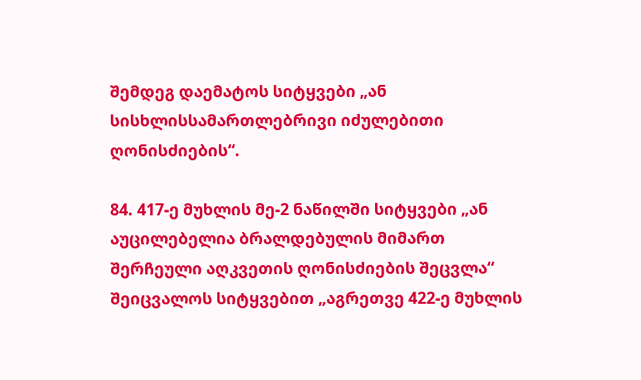შემდეგ დაემატოს სიტყვები „ან სისხლისსამართლებრივი იძულებითი ღონისძიების“.

84. 417-ე მუხლის მე-2 ნაწილში სიტყვები „ან აუცილებელია ბრალდებულის მიმართ შერჩეული აღკვეთის ღონისძიების შეცვლა“ შეიცვალოს სიტყვებით „აგრეთვე 422-ე მუხლის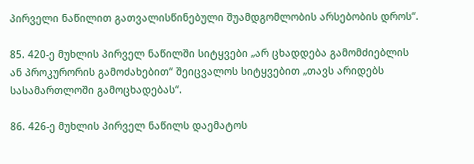პირველი ნაწილით გათვალისწინებული შუამდგომლობის არსებობის დროს“.

85. 420-ე მუხლის პირველ ნაწილში სიტყვები „არ ცხადდება გამომძიებლის ან პროკურორის გამოძახებით“ შეიცვალოს სიტყვებით „თავს არიდებს სასამართლოში გამოცხადებას“.

86. 426-ე მუხლის პირველ ნაწილს დაემატოს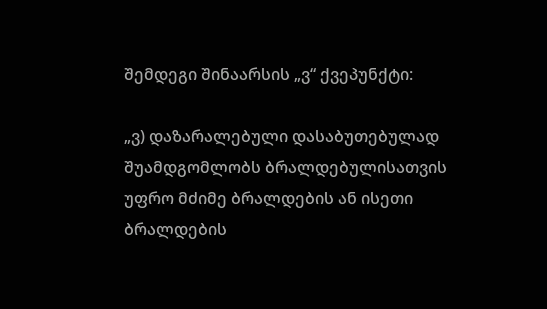შემდეგი შინაარსის „ვ“ ქვეპუნქტი:

„ვ) დაზარალებული დასაბუთებულად შუამდგომლობს ბრალდებულისათვის უფრო მძიმე ბრალდების ან ისეთი ბრალდების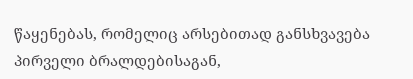წაყენებას, რომელიც არსებითად განსხვავება პირველი ბრალდებისაგან,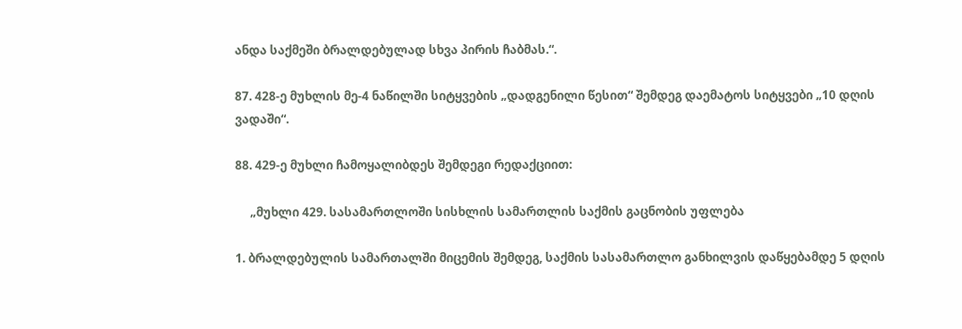ანდა საქმეში ბრალდებულად სხვა პირის ჩაბმას.“.

87. 428-ე მუხლის მე-4 ნაწილში სიტყვების „დადგენილი წესით“ შემდეგ დაემატოს სიტყვები „10 დღის ვადაში“.

88. 429-ე მუხლი ჩამოყალიბდეს შემდეგი რედაქციით:

     „მუხლი 429. სასამართლოში სისხლის სამართლის საქმის გაცნობის უფლება

1. ბრალდებულის სამართალში მიცემის შემდეგ, საქმის სასამართლო განხილვის დაწყებამდე 5 დღის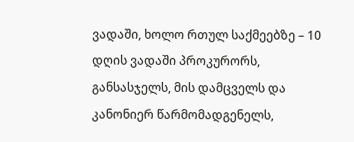ვადაში, ხოლო რთულ საქმეებზე – 10 დღის ვადაში პროკურორს, განსასჯელს, მის დამცველს და კანონიერ წარმომადგენელს,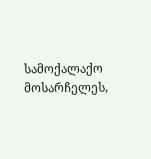სამოქალაქო მოსარჩელეს,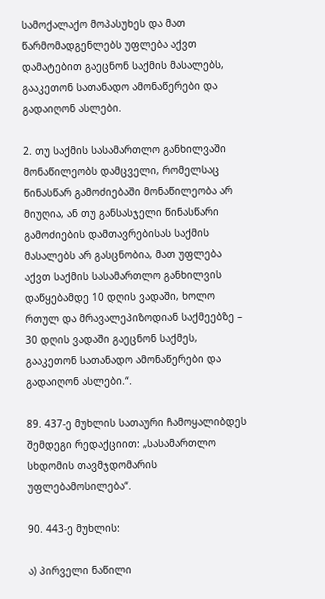სამოქალაქო მოპასუხეს და მათ წარმომადგენლებს უფლება აქვთ დამატებით გაეცნონ საქმის მასალებს, გააკეთონ სათანადო ამონაწერები და გადაიღონ ასლები.

2. თუ საქმის სასამართლო განხილვაში მონაწილეობს დამცველი, რომელსაც წინასწარ გამოძიებაში მონაწილეობა არ მიუღია, ან თუ განსასჯელი წინასწარი გამოძიების დამთავრებისას საქმის მასალებს არ გასცნობია, მათ უფლება აქვთ საქმის სასამართლო განხილვის დაწყებამდე 10 დღის ვადაში, ხოლო რთულ და მრავალეპიზოდიან საქმეებზე – 30 დღის ვადაში გაეცნონ საქმეს, გააკეთონ სათანადო ამონაწერები და გადაიღონ ასლები.“.

89. 437-ე მუხლის სათაური ჩამოყალიბდეს შემდეგი რედაქციით: „სასამართლო სხდომის თავმჯდომარის უფლებამოსილება“.

90. 443-ე მუხლის:

ა) პირველი ნაწილი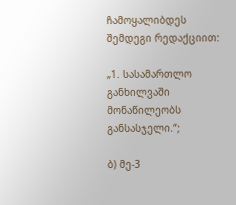ჩამოყალიბდეს შემდეგი რედაქციით:

„1. სასამართლო განხილვაში მონაწილეობს განსასჯელი.“;

ბ) მე-3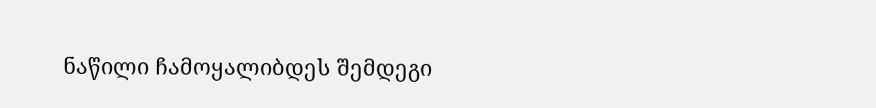ნაწილი ჩამოყალიბდეს შემდეგი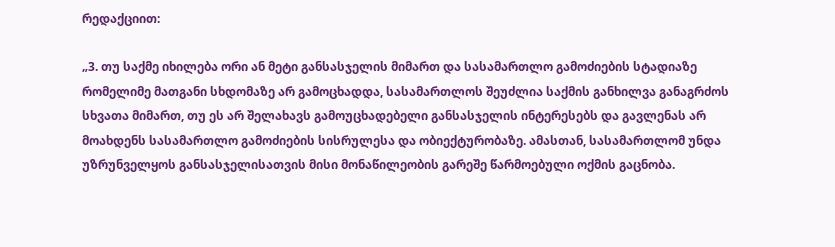რედაქციით:

„3. თუ საქმე იხილება ორი ან მეტი განსასჯელის მიმართ და სასამართლო გამოძიების სტადიაზე რომელიმე მათგანი სხდომაზე არ გამოცხადდა, სასამართლოს შეუძლია საქმის განხილვა განაგრძოს სხვათა მიმართ, თუ ეს არ შელახავს გამოუცხადებელი განსასჯელის ინტერესებს და გავლენას არ მოახდენს სასამართლო გამოძიების სისრულესა და ობიექტურობაზე. ამასთან, სასამართლომ უნდა უზრუნველყოს განსასჯელისათვის მისი მონაწილეობის გარეშე წარმოებული ოქმის გაცნობა.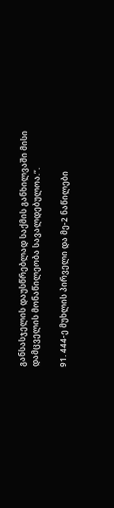განსასჯელის დაუსწრებლად საქმის განხილვაში მისი დამცველის მონაწილეობა სავალდებულოა.“.

91. 444-ე მუხლის პირველი და მე-2 ნაწილები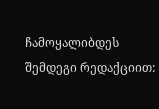ჩამოყალიბდეს შემდეგი რედაქციით: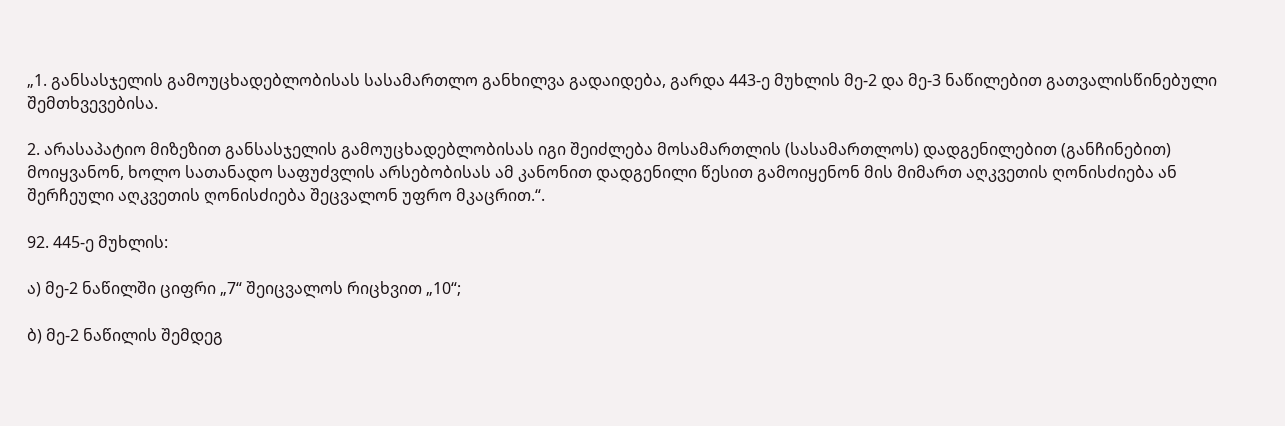„1. განსასჯელის გამოუცხადებლობისას სასამართლო განხილვა გადაიდება, გარდა 443-ე მუხლის მე-2 და მე-3 ნაწილებით გათვალისწინებული შემთხვევებისა.

2. არასაპატიო მიზეზით განსასჯელის გამოუცხადებლობისას იგი შეიძლება მოსამართლის (სასამართლოს) დადგენილებით (განჩინებით) მოიყვანონ, ხოლო სათანადო საფუძვლის არსებობისას ამ კანონით დადგენილი წესით გამოიყენონ მის მიმართ აღკვეთის ღონისძიება ან შერჩეული აღკვეთის ღონისძიება შეცვალონ უფრო მკაცრით.“.

92. 445-ე მუხლის:

ა) მე-2 ნაწილში ციფრი „7“ შეიცვალოს რიცხვით „10“;

ბ) მე-2 ნაწილის შემდეგ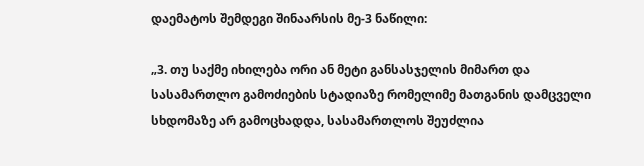დაემატოს შემდეგი შინაარსის მე-3 ნაწილი:

„3. თუ საქმე იხილება ორი ან მეტი განსასჯელის მიმართ და სასამართლო გამოძიების სტადიაზე რომელიმე მათგანის დამცველი სხდომაზე არ გამოცხადდა, სასამართლოს შეუძლია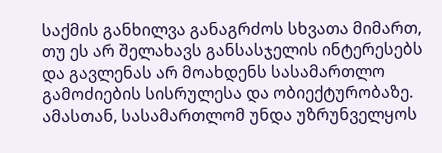საქმის განხილვა განაგრძოს სხვათა მიმართ, თუ ეს არ შელახავს განსასჯელის ინტერესებს და გავლენას არ მოახდენს სასამართლო გამოძიების სისრულესა და ობიექტურობაზე. ამასთან, სასამართლომ უნდა უზრუნველყოს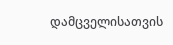დამცველისათვის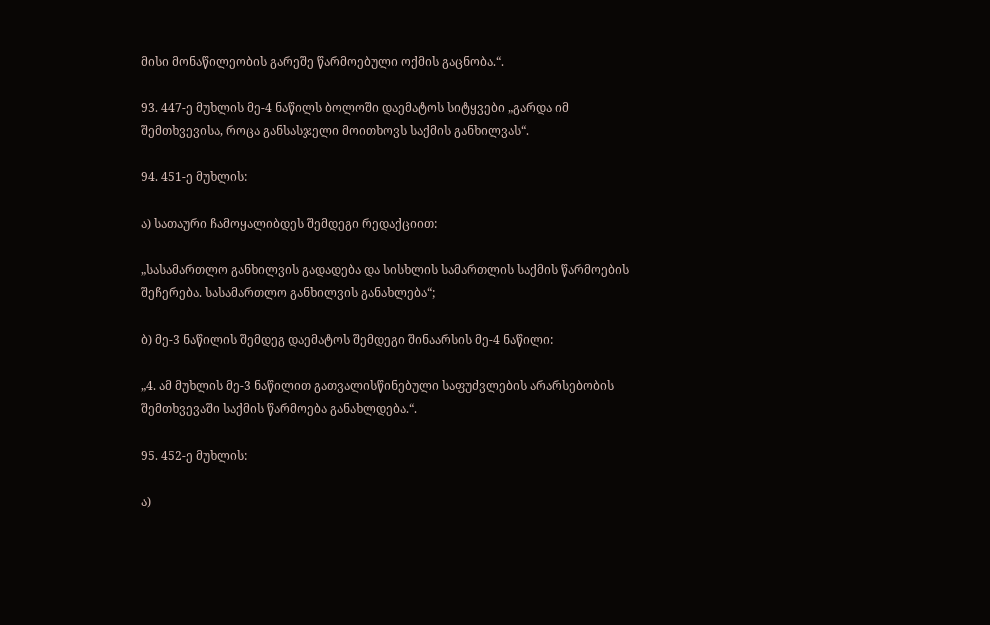მისი მონაწილეობის გარეშე წარმოებული ოქმის გაცნობა.“.

93. 447-ე მუხლის მე-4 ნაწილს ბოლოში დაემატოს სიტყვები „გარდა იმ შემთხვევისა, როცა განსასჯელი მოითხოვს საქმის განხილვას“.

94. 451-ე მუხლის:

ა) სათაური ჩამოყალიბდეს შემდეგი რედაქციით:

„სასამართლო განხილვის გადადება და სისხლის სამართლის საქმის წარმოების შეჩერება. სასამართლო განხილვის განახლება“;

ბ) მე-3 ნაწილის შემდეგ დაემატოს შემდეგი შინაარსის მე-4 ნაწილი:

„4. ამ მუხლის მე-3 ნაწილით გათვალისწინებული საფუძვლების არარსებობის შემთხვევაში საქმის წარმოება განახლდება.“.

95. 452-ე მუხლის:

ა)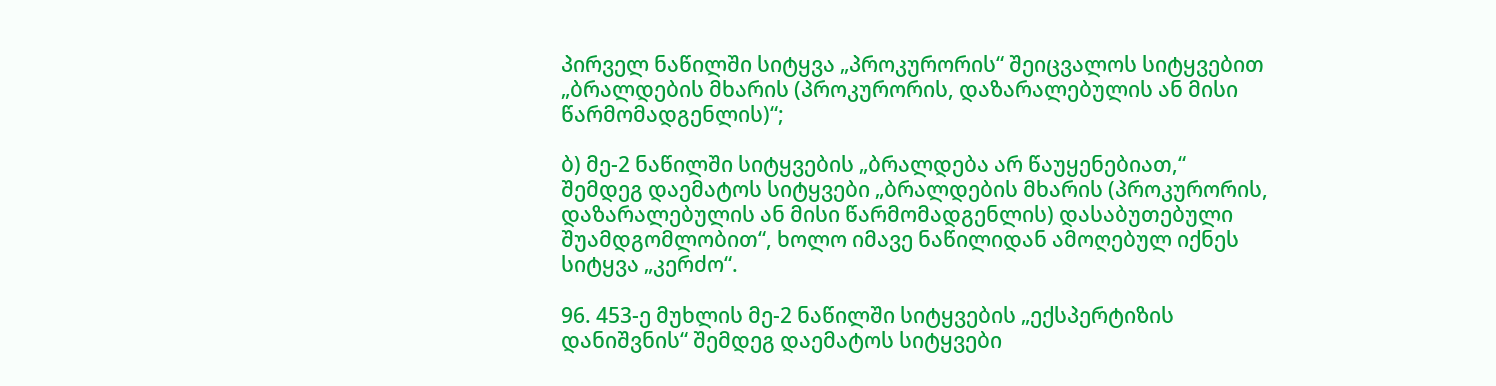პირველ ნაწილში სიტყვა „პროკურორის“ შეიცვალოს სიტყვებით „ბრალდების მხარის (პროკურორის, დაზარალებულის ან მისი წარმომადგენლის)“;

ბ) მე-2 ნაწილში სიტყვების „ბრალდება არ წაუყენებიათ,“ შემდეგ დაემატოს სიტყვები „ბრალდების მხარის (პროკურორის, დაზარალებულის ან მისი წარმომადგენლის) დასაბუთებული შუამდგომლობით“, ხოლო იმავე ნაწილიდან ამოღებულ იქნეს სიტყვა „კერძო“.

96. 453-ე მუხლის მე-2 ნაწილში სიტყვების „ექსპერტიზის დანიშვნის“ შემდეგ დაემატოს სიტყვები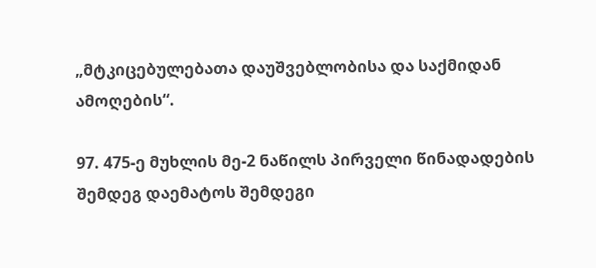„მტკიცებულებათა დაუშვებლობისა და საქმიდან ამოღების“.

97. 475-ე მუხლის მე-2 ნაწილს პირველი წინადადების შემდეგ დაემატოს შემდეგი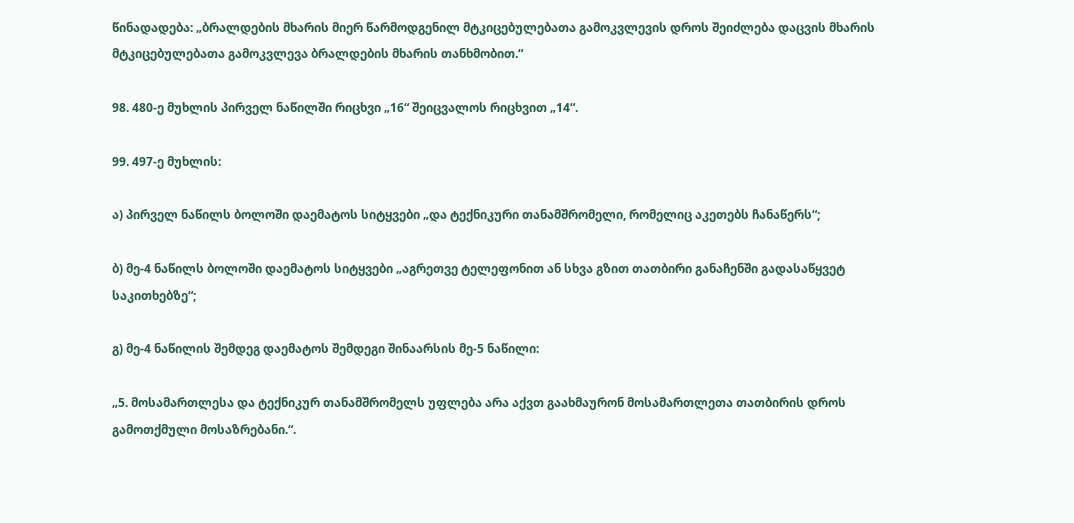წინადადება: „ბრალდების მხარის მიერ წარმოდგენილ მტკიცებულებათა გამოკვლევის დროს შეიძლება დაცვის მხარის მტკიცებულებათა გამოკვლევა ბრალდების მხარის თანხმობით.“

98. 480-ე მუხლის პირველ ნაწილში რიცხვი „16“ შეიცვალოს რიცხვით „14“.

99. 497-ე მუხლის:

ა) პირველ ნაწილს ბოლოში დაემატოს სიტყვები „და ტექნიკური თანამშრომელი, რომელიც აკეთებს ჩანაწერს“;

ბ) მე-4 ნაწილს ბოლოში დაემატოს სიტყვები „აგრეთვე ტელეფონით ან სხვა გზით თათბირი განაჩენში გადასაწყვეტ საკითხებზე“;

გ) მე-4 ნაწილის შემდეგ დაემატოს შემდეგი შინაარსის მე-5 ნაწილი:

„5. მოსამართლესა და ტექნიკურ თანამშრომელს უფლება არა აქვთ გაახმაურონ მოსამართლეთა თათბირის დროს გამოთქმული მოსაზრებანი.“.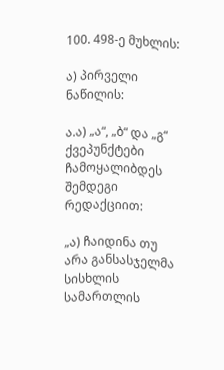100. 498-ე მუხლის:

ა) პირველი ნაწილის:

ა.ა) „ა“, „ბ“ და „გ“ ქვეპუნქტები ჩამოყალიბდეს შემდეგი რედაქციით:

„ა) ჩაიდინა თუ არა განსასჯელმა სისხლის სამართლის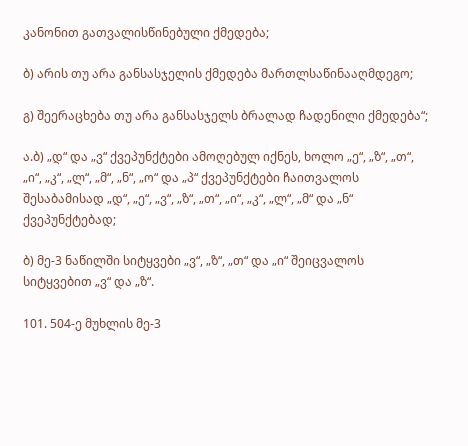კანონით გათვალისწინებული ქმედება;

ბ) არის თუ არა განსასჯელის ქმედება მართლსაწინააღმდეგო;

გ) შეერაცხება თუ არა განსასჯელს ბრალად ჩადენილი ქმედება“;

ა.ბ) „დ“ და „ვ“ ქვეპუნქტები ამოღებულ იქნეს, ხოლო „ე“, „ზ“, „თ“, „ი“, „კ“, „ლ“, „მ“, „ნ“, „ო“ და „პ“ ქვეპუნქტები ჩაითვალოს შესაბამისად „დ“, „ე“, „ვ“, „ზ“, „თ“, „ი“, „კ“, „ლ“, „მ“ და „ნ“ ქვეპუნქტებად;

ბ) მე-3 ნაწილში სიტყვები „ვ“, „ზ“, „თ“ და „ი“ შეიცვალოს სიტყვებით „ვ“ და „ზ“.

101. 504-ე მუხლის მე-3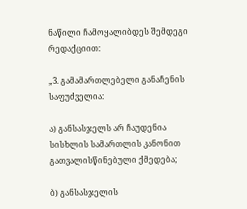ნაწილი ჩამოყალიბდეს შემდეგი რედაქციით:

„3. გამამართლებელი განაჩენის საფუძველია:

ა) განსასჯელს არ ჩაუდენია სისხლის სამართლის კანონით გათვალისწინებული ქმედება;

ბ) განსასჯელის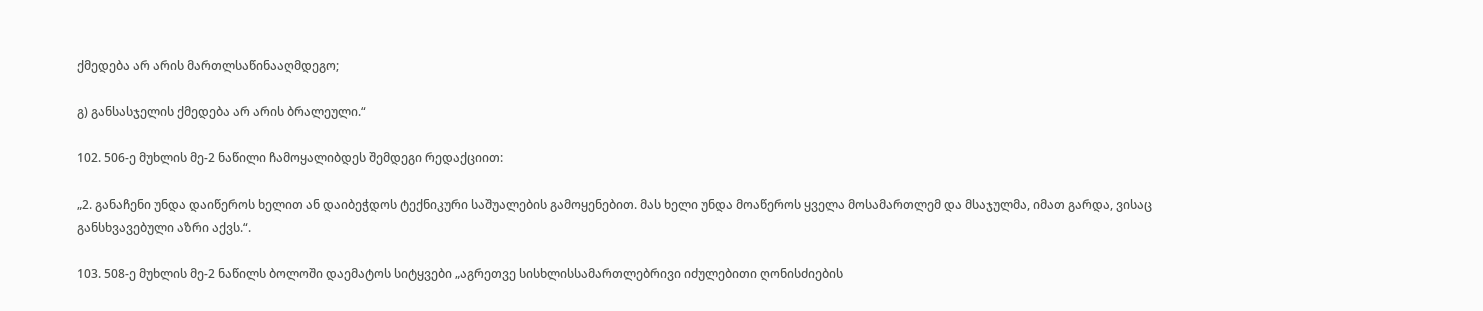ქმედება არ არის მართლსაწინააღმდეგო;

გ) განსასჯელის ქმედება არ არის ბრალეული.“

102. 506-ე მუხლის მე-2 ნაწილი ჩამოყალიბდეს შემდეგი რედაქციით:

„2. განაჩენი უნდა დაიწეროს ხელით ან დაიბეჭდოს ტექნიკური საშუალების გამოყენებით. მას ხელი უნდა მოაწეროს ყველა მოსამართლემ და მსაჯულმა, იმათ გარდა, ვისაც განსხვავებული აზრი აქვს.“.

103. 508-ე მუხლის მე-2 ნაწილს ბოლოში დაემატოს სიტყვები „აგრეთვე სისხლისსამართლებრივი იძულებითი ღონისძიების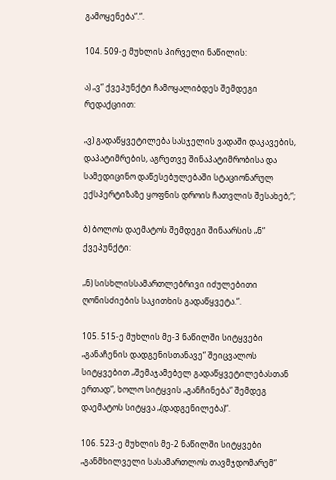გამოყენება“.“.

104. 509-ე მუხლის პირველი ნაწილის:

ა) „ვ“ ქვეპუნქტი ჩამოყალიბდეს შემდეგი რედაქციით:

„ვ) გადაწყვეტილება სასჯელის ვადაში დაკავების, დაპატიმრების, აგრეთვე შინაპატიმრობისა და სამედიცინო დაწესებულებაში სტაციონარულ ექსპერტიზაზე ყოფნის დროის ჩათვლის შესახებ;“;

ბ) ბოლოს დაემატოს შემდეგი შინაარსის „ნ“ ქვეპუნქტი:

„ნ) სისხლისსამართლებრივი იძულებითი ღონისძიების საკითხის გადაწყვეტა.“.

105. 515-ე მუხლის მე-3 ნაწილში სიტყვები „განაჩენის დადგენისთანავე“ შეიცვალოს სიტყვებით „შემაჯამებელ გადაწყვეტილებასთან ერთად“, ხოლო სიტყვის „განჩინება“ შემდეგ დაემატოს სიტყვა „(დადგენილება)“.

106. 523-ე მუხლის მე-2 ნაწილში სიტყვები „განმხილველი სასამართლოს თავმჯდომარემ“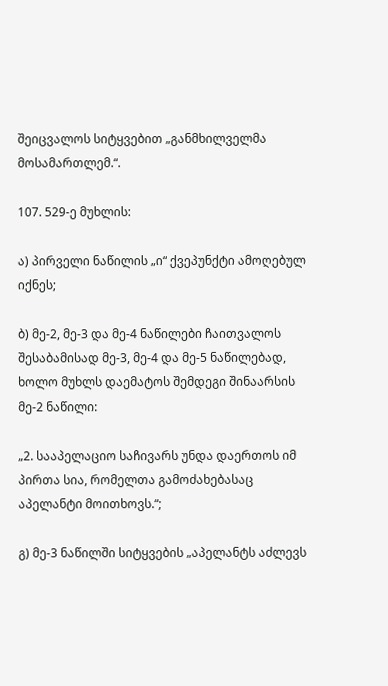შეიცვალოს სიტყვებით „განმხილველმა მოსამართლემ.“.

107. 529-ე მუხლის:

ა) პირველი ნაწილის „ი“ ქვეპუნქტი ამოღებულ იქნეს;

ბ) მე-2, მე-3 და მე-4 ნაწილები ჩაითვალოს შესაბამისად მე-3, მე-4 და მე-5 ნაწილებად, ხოლო მუხლს დაემატოს შემდეგი შინაარსის მე-2 ნაწილი:

„2. სააპელაციო საჩივარს უნდა დაერთოს იმ პირთა სია, რომელთა გამოძახებასაც აპელანტი მოითხოვს.“;

გ) მე-3 ნაწილში სიტყვების „აპელანტს აძლევს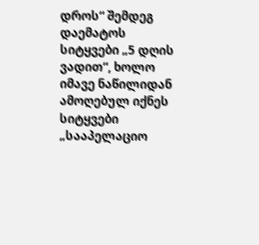დროს“ შემდეგ დაემატოს სიტყვები „5 დღის ვადით“, ხოლო იმავე ნაწილიდან ამოღებულ იქნეს სიტყვები „სააპელაციო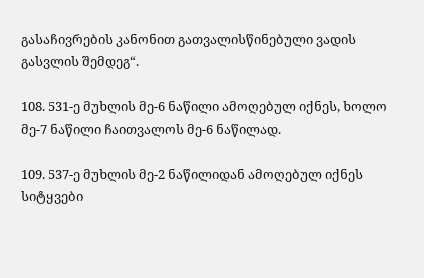გასაჩივრების კანონით გათვალისწინებული ვადის გასვლის შემდეგ“.

108. 531-ე მუხლის მე-6 ნაწილი ამოღებულ იქნეს, ხოლო მე-7 ნაწილი ჩაითვალოს მე-6 ნაწილად.

109. 537-ე მუხლის მე-2 ნაწილიდან ამოღებულ იქნეს სიტყვები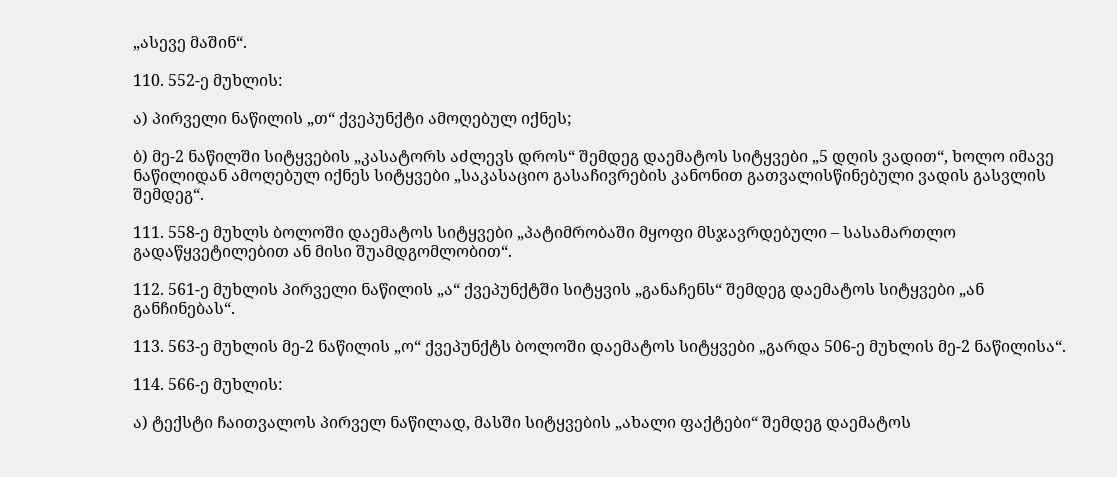„ასევე მაშინ“.

110. 552-ე მუხლის:

ა) პირველი ნაწილის „თ“ ქვეპუნქტი ამოღებულ იქნეს;

ბ) მე-2 ნაწილში სიტყვების „კასატორს აძლევს დროს“ შემდეგ დაემატოს სიტყვები „5 დღის ვადით“, ხოლო იმავე ნაწილიდან ამოღებულ იქნეს სიტყვები „საკასაციო გასაჩივრების კანონით გათვალისწინებული ვადის გასვლის შემდეგ“.

111. 558-ე მუხლს ბოლოში დაემატოს სიტყვები „პატიმრობაში მყოფი მსჯავრდებული – სასამართლო გადაწყვეტილებით ან მისი შუამდგომლობით“.

112. 561-ე მუხლის პირველი ნაწილის „ა“ ქვეპუნქტში სიტყვის „განაჩენს“ შემდეგ დაემატოს სიტყვები „ან განჩინებას“.

113. 563-ე მუხლის მე-2 ნაწილის „ო“ ქვეპუნქტს ბოლოში დაემატოს სიტყვები „გარდა 506-ე მუხლის მე-2 ნაწილისა“.

114. 566-ე მუხლის:

ა) ტექსტი ჩაითვალოს პირველ ნაწილად, მასში სიტყვების „ახალი ფაქტები“ შემდეგ დაემატოს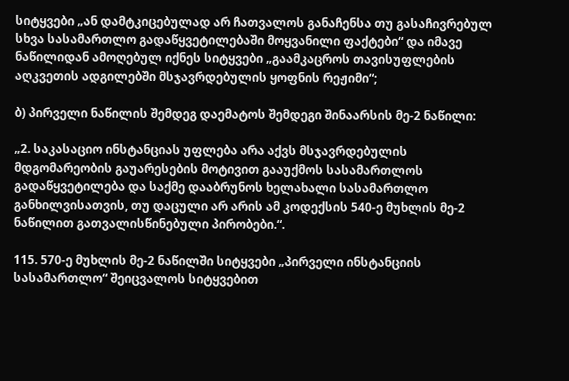სიტყვები „ან დამტკიცებულად არ ჩათვალოს განაჩენსა თუ გასაჩივრებულ სხვა სასამართლო გადაწყვეტილებაში მოყვანილი ფაქტები“ და იმავე ნაწილიდან ამოღებულ იქნეს სიტყვები „გაამკაცროს თავისუფლების აღკვეთის ადგილებში მსჯავრდებულის ყოფნის რეჟიმი“;

ბ) პირველი ნაწილის შემდეგ დაემატოს შემდეგი შინაარსის მე-2 ნაწილი:

„2. საკასაციო ინსტანციას უფლება არა აქვს მსჯავრდებულის მდგომარეობის გაუარესების მოტივით გააუქმოს სასამართლოს გადაწყვეტილება და საქმე დააბრუნოს ხელახალი სასამართლო განხილვისათვის, თუ დაცული არ არის ამ კოდექსის 540-ე მუხლის მე-2 ნაწილით გათვალისწინებული პირობები.“.

115. 570-ე მუხლის მე-2 ნაწილში სიტყვები „პირველი ინსტანციის სასამართლო“ შეიცვალოს სიტყვებით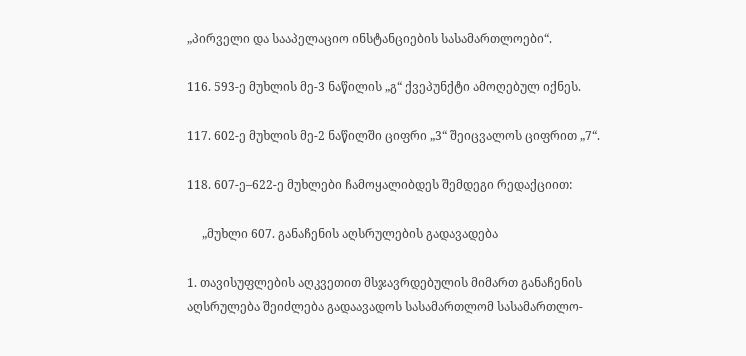„პირველი და სააპელაციო ინსტანციების სასამართლოები“.

116. 593-ე მუხლის მე-3 ნაწილის „გ“ ქვეპუნქტი ამოღებულ იქნეს.

117. 602-ე მუხლის მე-2 ნაწილში ციფრი „3“ შეიცვალოს ციფრით „7“.

118. 607-ე–622-ე მუხლები ჩამოყალიბდეს შემდეგი რედაქციით:

     „მუხლი 607. განაჩენის აღსრულების გადავადება

1. თავისუფლების აღკვეთით მსჯავრდებულის მიმართ განაჩენის აღსრულება შეიძლება გადაავადოს სასამართლომ სასამართლო-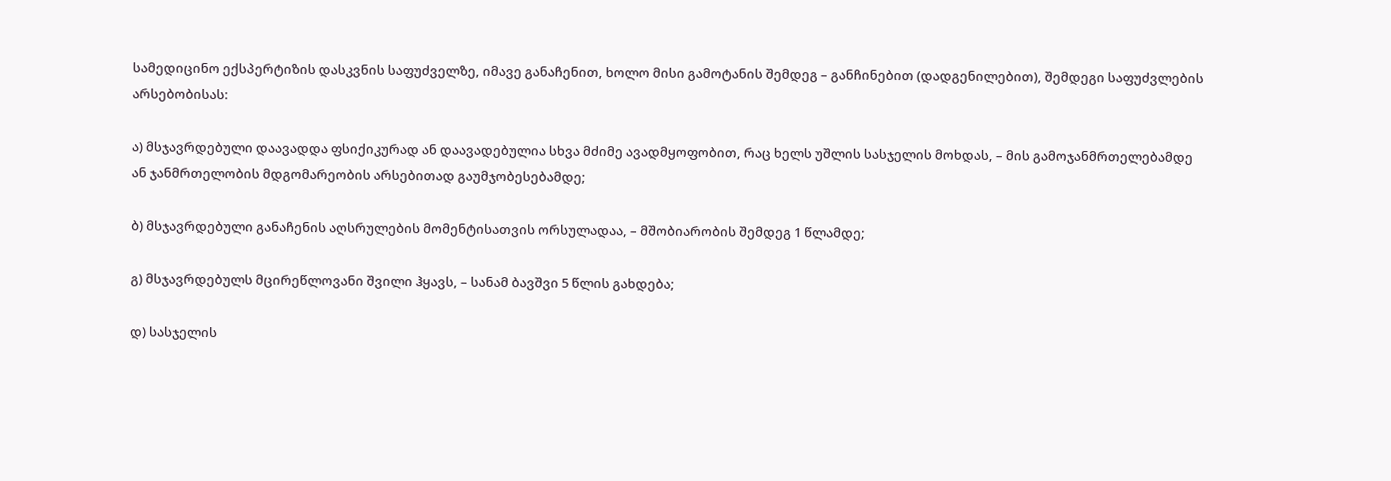სამედიცინო ექსპერტიზის დასკვნის საფუძველზე, იმავე განაჩენით, ხოლო მისი გამოტანის შემდეგ – განჩინებით (დადგენილებით), შემდეგი საფუძვლების არსებობისას:

ა) მსჯავრდებული დაავადდა ფსიქიკურად ან დაავადებულია სხვა მძიმე ავადმყოფობით, რაც ხელს უშლის სასჯელის მოხდას, – მის გამოჯანმრთელებამდე ან ჯანმრთელობის მდგომარეობის არსებითად გაუმჯობესებამდე;

ბ) მსჯავრდებული განაჩენის აღსრულების მომენტისათვის ორსულადაა, – მშობიარობის შემდეგ 1 წლამდე;

გ) მსჯავრდებულს მცირეწლოვანი შვილი ჰყავს, – სანამ ბავშვი 5 წლის გახდება;

დ) სასჯელის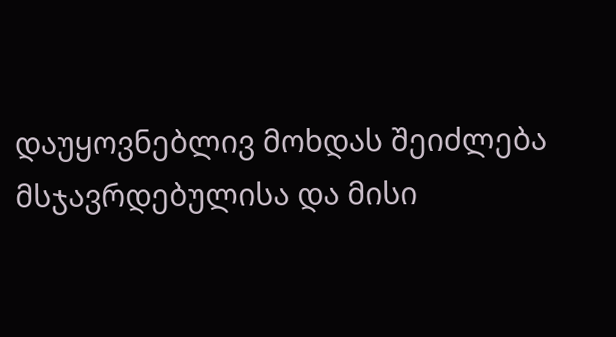დაუყოვნებლივ მოხდას შეიძლება მსჯავრდებულისა და მისი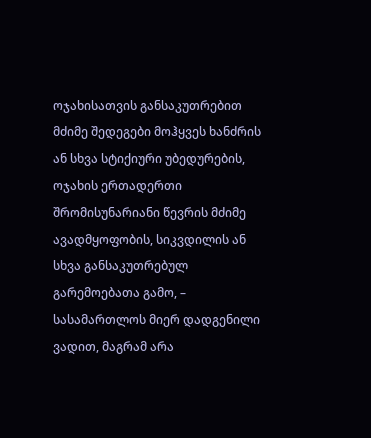ოჯახისათვის განსაკუთრებით მძიმე შედეგები მოჰყვეს ხანძრის ან სხვა სტიქიური უბედურების, ოჯახის ერთადერთი შრომისუნარიანი წევრის მძიმე ავადმყოფობის, სიკვდილის ან სხვა განსაკუთრებულ გარემოებათა გამო, – სასამართლოს მიერ დადგენილი ვადით, მაგრამ არა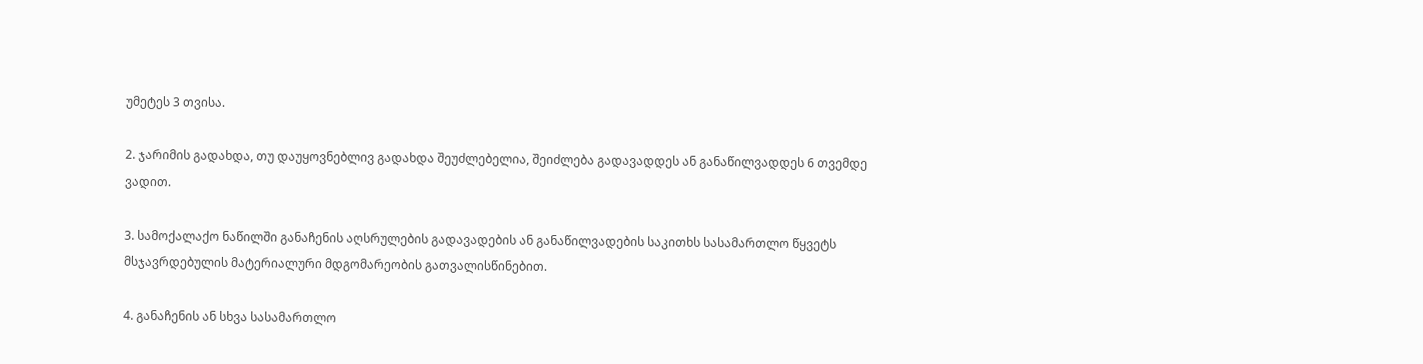უმეტეს 3 თვისა.

2. ჯარიმის გადახდა, თუ დაუყოვნებლივ გადახდა შეუძლებელია, შეიძლება გადავადდეს ან განაწილვადდეს 6 თვემდე ვადით.

3. სამოქალაქო ნაწილში განაჩენის აღსრულების გადავადების ან განაწილვადების საკითხს სასამართლო წყვეტს მსჯავრდებულის მატერიალური მდგომარეობის გათვალისწინებით.

4. განაჩენის ან სხვა სასამართლო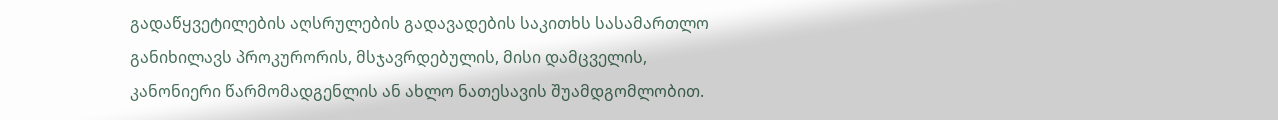გადაწყვეტილების აღსრულების გადავადების საკითხს სასამართლო განიხილავს პროკურორის, მსჯავრდებულის, მისი დამცველის, კანონიერი წარმომადგენლის ან ახლო ნათესავის შუამდგომლობით.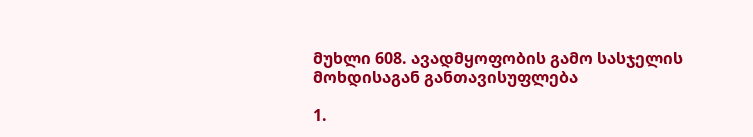მუხლი 608. ავადმყოფობის გამო სასჯელის მოხდისაგან განთავისუფლება

1.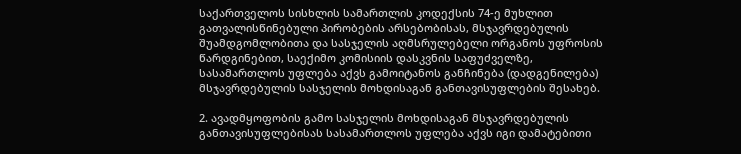საქართველოს სისხლის სამართლის კოდექსის 74-ე მუხლით გათვალისწინებული პირობების არსებობისას, მსჯავრდებულის შუამდგომლობითა და სასჯელის აღმსრულებელი ორგანოს უფროსის წარდგინებით, საექიმო კომისიის დასკვნის საფუძველზე, სასამართლოს უფლება აქვს გამოიტანოს განჩინება (დადგენილება) მსჯავრდებულის სასჯელის მოხდისაგან განთავისუფლების შესახებ.

2. ავადმყოფობის გამო სასჯელის მოხდისაგან მსჯავრდებულის განთავისუფლებისას სასამართლოს უფლება აქვს იგი დამატებითი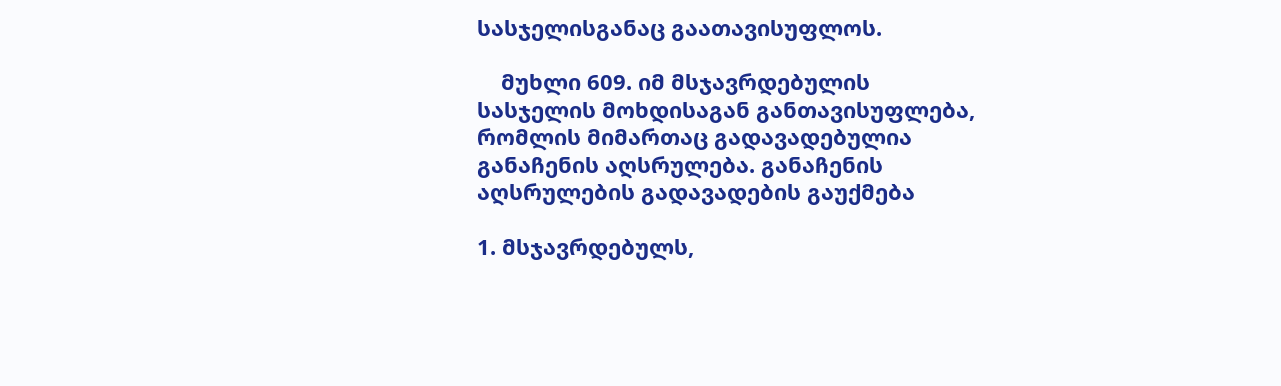სასჯელისგანაც გაათავისუფლოს.

    მუხლი 609. იმ მსჯავრდებულის სასჯელის მოხდისაგან განთავისუფლება, რომლის მიმართაც გადავადებულია განაჩენის აღსრულება. განაჩენის აღსრულების გადავადების გაუქმება

1. მსჯავრდებულს,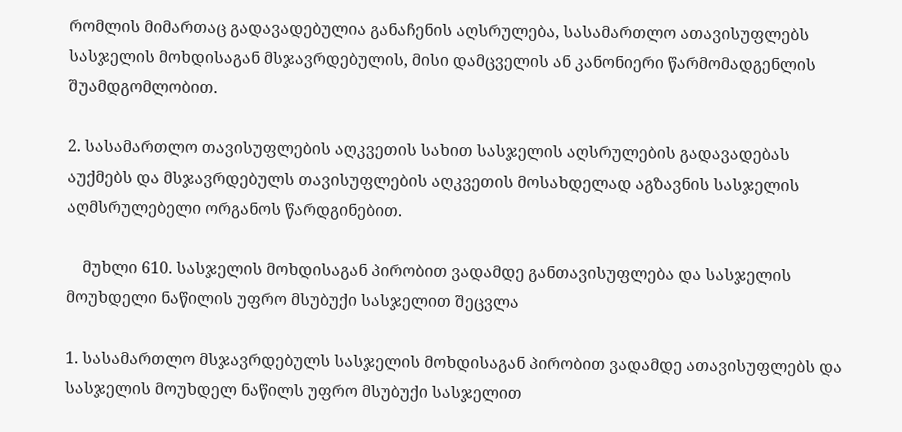რომლის მიმართაც გადავადებულია განაჩენის აღსრულება, სასამართლო ათავისუფლებს სასჯელის მოხდისაგან მსჯავრდებულის, მისი დამცველის ან კანონიერი წარმომადგენლის შუამდგომლობით.

2. სასამართლო თავისუფლების აღკვეთის სახით სასჯელის აღსრულების გადავადებას აუქმებს და მსჯავრდებულს თავისუფლების აღკვეთის მოსახდელად აგზავნის სასჯელის აღმსრულებელი ორგანოს წარდგინებით.

    მუხლი 610. სასჯელის მოხდისაგან პირობით ვადამდე განთავისუფლება და სასჯელის მოუხდელი ნაწილის უფრო მსუბუქი სასჯელით შეცვლა

1. სასამართლო მსჯავრდებულს სასჯელის მოხდისაგან პირობით ვადამდე ათავისუფლებს და სასჯელის მოუხდელ ნაწილს უფრო მსუბუქი სასჯელით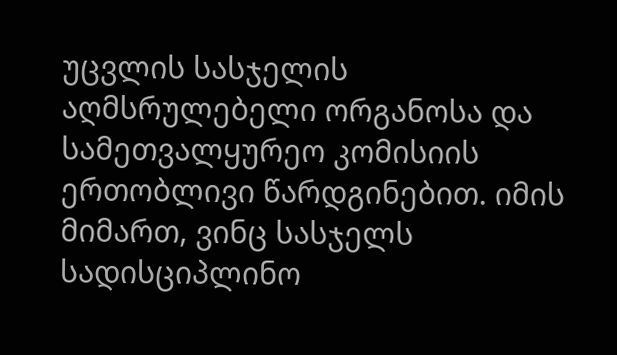უცვლის სასჯელის აღმსრულებელი ორგანოსა და სამეთვალყურეო კომისიის ერთობლივი წარდგინებით. იმის მიმართ, ვინც სასჯელს სადისციპლინო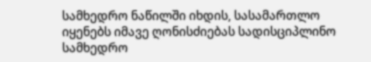სამხედრო ნაწილში იხდის, სასამართლო იყენებს იმავე ღონისძიებას სადისციპლინო სამხედრო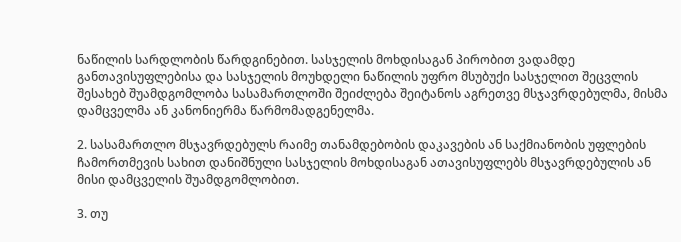ნაწილის სარდლობის წარდგინებით. სასჯელის მოხდისაგან პირობით ვადამდე განთავისუფლებისა და სასჯელის მოუხდელი ნაწილის უფრო მსუბუქი სასჯელით შეცვლის შესახებ შუამდგომლობა სასამართლოში შეიძლება შეიტანოს აგრეთვე მსჯავრდებულმა, მისმა დამცველმა ან კანონიერმა წარმომადგენელმა.

2. სასამართლო მსჯავრდებულს რაიმე თანამდებობის დაკავების ან საქმიანობის უფლების ჩამორთმევის სახით დანიშნული სასჯელის მოხდისაგან ათავისუფლებს მსჯავრდებულის ან მისი დამცველის შუამდგომლობით.

3. თუ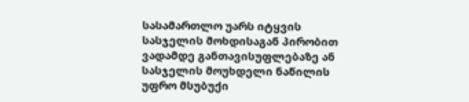სასამართლო უარს იტყვის სასჯელის მოხდისაგან პირობით ვადამდე განთავისუფლებაზე ან სასჯელის მოუხდელი ნაწილის უფრო მსუბუქი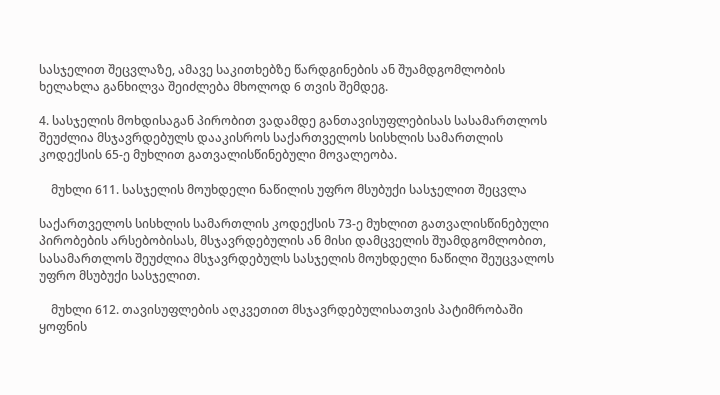სასჯელით შეცვლაზე, ამავე საკითხებზე წარდგინების ან შუამდგომლობის ხელახლა განხილვა შეიძლება მხოლოდ 6 თვის შემდეგ.

4. სასჯელის მოხდისაგან პირობით ვადამდე განთავისუფლებისას სასამართლოს შეუძლია მსჯავრდებულს დააკისროს საქართველოს სისხლის სამართლის კოდექსის 65-ე მუხლით გათვალისწინებული მოვალეობა.

    მუხლი 611. სასჯელის მოუხდელი ნაწილის უფრო მსუბუქი სასჯელით შეცვლა

საქართველოს სისხლის სამართლის კოდექსის 73-ე მუხლით გათვალისწინებული პირობების არსებობისას, მსჯავრდებულის ან მისი დამცველის შუამდგომლობით, სასამართლოს შეუძლია მსჯავრდებულს სასჯელის მოუხდელი ნაწილი შეუცვალოს უფრო მსუბუქი სასჯელით.

    მუხლი 612. თავისუფლების აღკვეთით მსჯავრდებულისათვის პატიმრობაში ყოფნის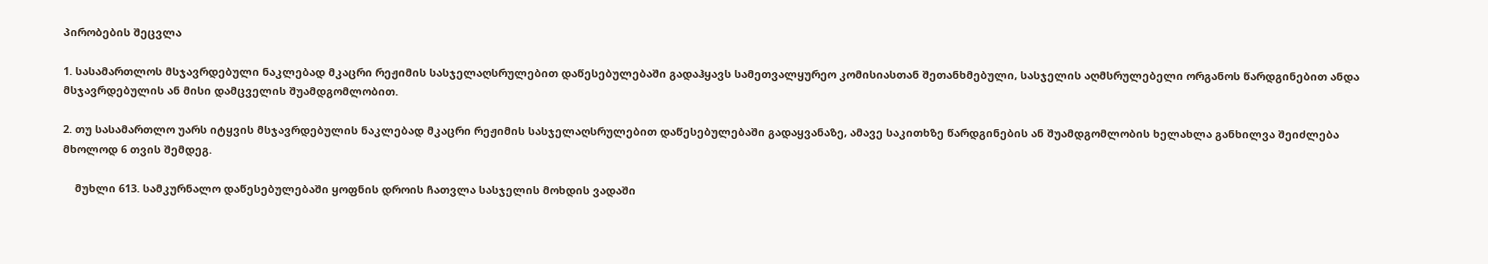პირობების შეცვლა

1. სასამართლოს მსჯავრდებული ნაკლებად მკაცრი რეჟიმის სასჯელაღსრულებით დაწესებულებაში გადაჰყავს სამეთვალყურეო კომისიასთან შეთანხმებული, სასჯელის აღმსრულებელი ორგანოს წარდგინებით ანდა მსჯავრდებულის ან მისი დამცველის შუამდგომლობით.

2. თუ სასამართლო უარს იტყვის მსჯავრდებულის ნაკლებად მკაცრი რეჟიმის სასჯელაღსრულებით დაწესებულებაში გადაყვანაზე, ამავე საკითხზე წარდგინების ან შუამდგომლობის ხელახლა განხილვა შეიძლება მხოლოდ 6 თვის შემდეგ.

    მუხლი 613. სამკურნალო დაწესებულებაში ყოფნის დროის ჩათვლა სასჯელის მოხდის ვადაში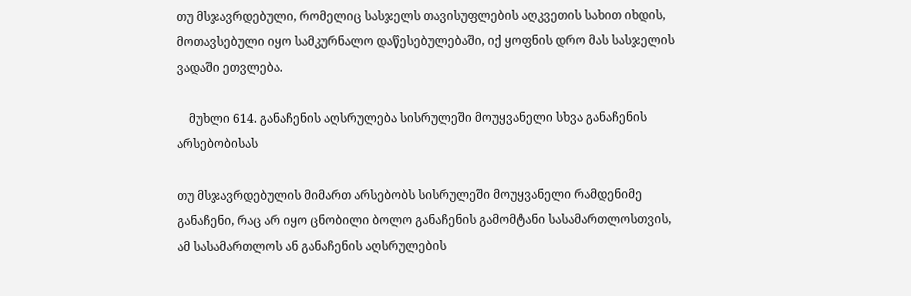თუ მსჯავრდებული, რომელიც სასჯელს თავისუფლების აღკვეთის სახით იხდის, მოთავსებული იყო სამკურნალო დაწესებულებაში, იქ ყოფნის დრო მას სასჯელის ვადაში ეთვლება.

    მუხლი 614. განაჩენის აღსრულება სისრულეში მოუყვანელი სხვა განაჩენის არსებობისას

თუ მსჯავრდებულის მიმართ არსებობს სისრულეში მოუყვანელი რამდენიმე განაჩენი, რაც არ იყო ცნობილი ბოლო განაჩენის გამომტანი სასამართლოსთვის, ამ სასამართლოს ან განაჩენის აღსრულების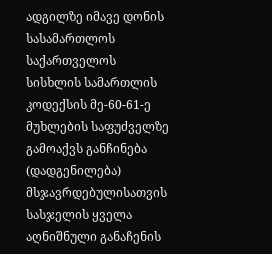ადგილზე იმავე დონის სასამართლოს საქართველოს სისხლის სამართლის კოდექსის მე-60-61-ე მუხლების საფუძველზე გამოაქვს განჩინება (დადგენილება) მსჯავრდებულისათვის სასჯელის ყველა აღნიშნული განაჩენის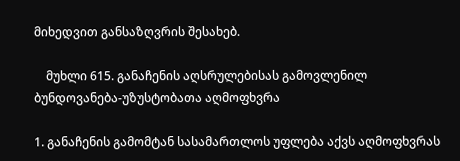მიხედვით განსაზღვრის შესახებ.

    მუხლი 615. განაჩენის აღსრულებისას გამოვლენილ ბუნდოვანება-უზუსტობათა აღმოფხვრა

1. განაჩენის გამომტან სასამართლოს უფლება აქვს აღმოფხვრას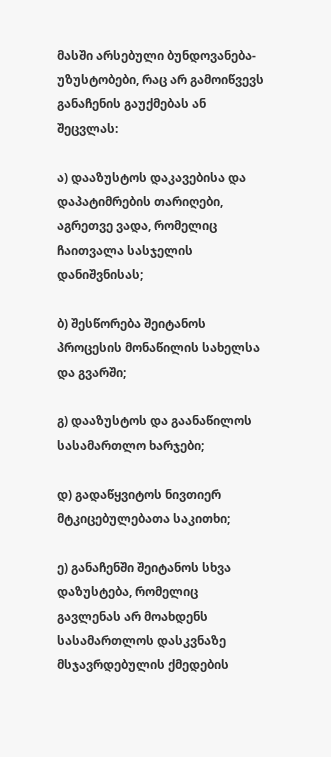მასში არსებული ბუნდოვანება-უზუსტობები, რაც არ გამოიწვევს განაჩენის გაუქმებას ან შეცვლას:

ა) დააზუსტოს დაკავებისა და დაპატიმრების თარიღები, აგრეთვე ვადა, რომელიც ჩაითვალა სასჯელის დანიშვნისას;

ბ) შესწორება შეიტანოს პროცესის მონაწილის სახელსა და გვარში;

გ) დააზუსტოს და გაანაწილოს სასამართლო ხარჯები;

დ) გადაწყვიტოს ნივთიერ მტკიცებულებათა საკითხი;

ე) განაჩენში შეიტანოს სხვა დაზუსტება, რომელიც გავლენას არ მოახდენს სასამართლოს დასკვნაზე მსჯავრდებულის ქმედების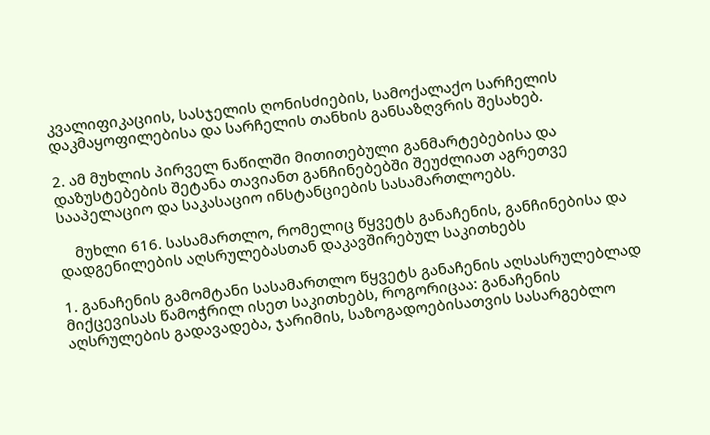კვალიფიკაციის, სასჯელის ღონისძიების, სამოქალაქო სარჩელის დაკმაყოფილებისა და სარჩელის თანხის განსაზღვრის შესახებ.

2. ამ მუხლის პირველ ნაწილში მითითებული განმარტებებისა და დაზუსტებების შეტანა თავიანთ განჩინებებში შეუძლიათ აგრეთვე სააპელაციო და საკასაციო ინსტანციების სასამართლოებს.

    მუხლი 616. სასამართლო, რომელიც წყვეტს განაჩენის, განჩინებისა და დადგენილების აღსრულებასთან დაკავშირებულ საკითხებს

1. განაჩენის გამომტანი სასამართლო წყვეტს განაჩენის აღსასრულებლად მიქცევისას წამოჭრილ ისეთ საკითხებს, როგორიცაა: განაჩენის აღსრულების გადავადება, ჯარიმის, საზოგადოებისათვის სასარგებლო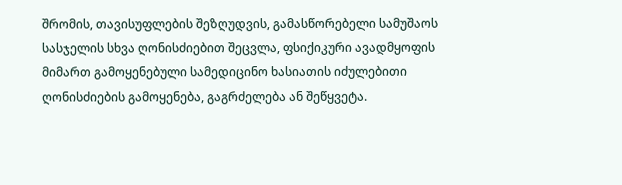შრომის, თავისუფლების შეზღუდვის, გამასწორებელი სამუშაოს სასჯელის სხვა ღონისძიებით შეცვლა, ფსიქიკური ავადმყოფის მიმართ გამოყენებული სამედიცინო ხასიათის იძულებითი ღონისძიების გამოყენება, გაგრძელება ან შეწყვეტა.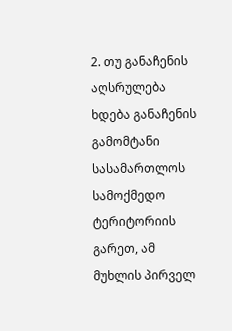2. თუ განაჩენის აღსრულება ხდება განაჩენის გამომტანი სასამართლოს სამოქმედო ტერიტორიის გარეთ, ამ მუხლის პირველ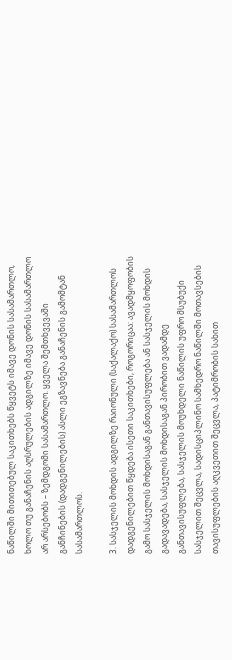ნაწილში მითითებულ საკითხებს წყვეტს იმავე დონის სასამართლო, ხოლო თუ განაჩენის აღსრულების ადგილზე იმავე დონის სასამართლო არ არსებობს – ზემდგომი სასამართლო. ყველა შემთხვევაში განჩინების (დადგენილების) ასლი ეგზავნება განაჩენის გამომტან სასამართლოს.

3. სასჯელის მოხდის ადგილზე რაიონული (საქალაქო) სასამართლოს დადგენილებით წყდება ისეთი საკითხები, როგორიცაა: ავადმყოფობის გამო სასჯელის მოხდისაგან განთავისუფლება ან სასჯელის მოხდის გადავადება, სასჯელის მოხდისაგან პირობით ვადამდე განთავისუფლება, სასჯელის მოუხდელი ნაწილის უფრო მსუბუქი სასჯელით შეცვლა, სადისციპლინო სამხედრო ნაწილში მოთავსების თავისუფლების აღკვეთით შეცვლა, პატიმრობის სახით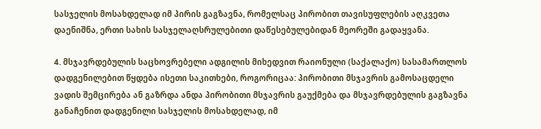სასჯელის მოსახდელად იმ პირის გაგზავნა, რომელსაც პირობით თავისუფლების აღკვეთა დაენიშნა, ერთი სახის სასჯელაღსრულებითი დაწესებულებიდან მეორეში გადაყვანა.

4. მსჯავრდებულის საცხოვრებელი ადგილის მიხედვით რაიონული (საქალაქო) სასამართლოს დადგენილებით წყდება ისეთი საკითხები, როგორიცაა: პირობითი მსჯავრის გამოსაცდელი ვადის შემცირება ან გაზრდა ანდა პირობითი მსჯავრის გაუქმება და მსჯავრდებულის გაგზავნა განაჩენით დადგენილი სასჯელის მოსახდელად, იმ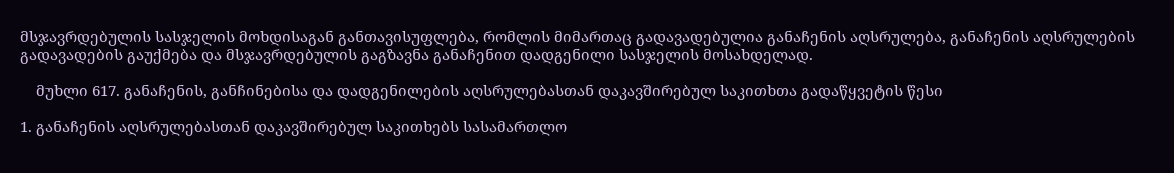მსჯავრდებულის სასჯელის მოხდისაგან განთავისუფლება, რომლის მიმართაც გადავადებულია განაჩენის აღსრულება, განაჩენის აღსრულების გადავადების გაუქმება და მსჯავრდებულის გაგზავნა განაჩენით დადგენილი სასჯელის მოსახდელად.

    მუხლი 617. განაჩენის, განჩინებისა და დადგენილების აღსრულებასთან დაკავშირებულ საკითხთა გადაწყვეტის წესი

1. განაჩენის აღსრულებასთან დაკავშირებულ საკითხებს სასამართლო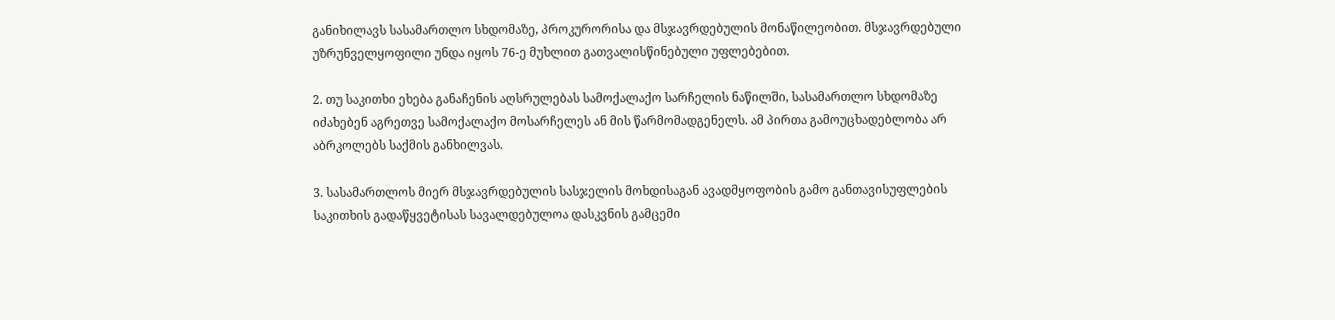განიხილავს სასამართლო სხდომაზე, პროკურორისა და მსჯავრდებულის მონაწილეობით. მსჯავრდებული უზრუნველყოფილი უნდა იყოს 76-ე მუხლით გათვალისწინებული უფლებებით.

2. თუ საკითხი ეხება განაჩენის აღსრულებას სამოქალაქო სარჩელის ნაწილში, სასამართლო სხდომაზე იძახებენ აგრეთვე სამოქალაქო მოსარჩელეს ან მის წარმომადგენელს. ამ პირთა გამოუცხადებლობა არ აბრკოლებს საქმის განხილვას.

3. სასამართლოს მიერ მსჯავრდებულის სასჯელის მოხდისაგან ავადმყოფობის გამო განთავისუფლების საკითხის გადაწყვეტისას სავალდებულოა დასკვნის გამცემი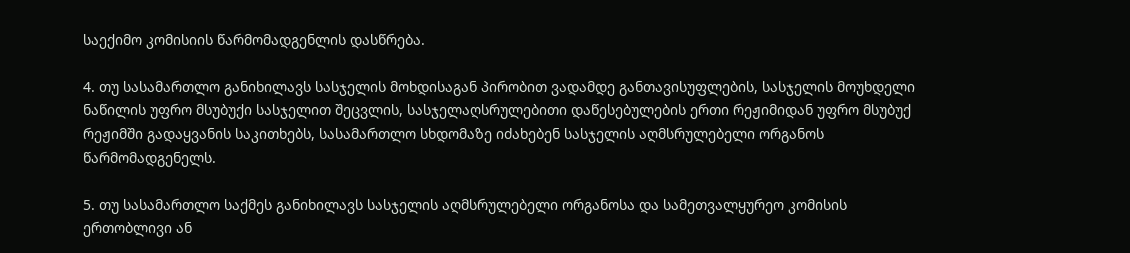საექიმო კომისიის წარმომადგენლის დასწრება.

4. თუ სასამართლო განიხილავს სასჯელის მოხდისაგან პირობით ვადამდე განთავისუფლების, სასჯელის მოუხდელი ნაწილის უფრო მსუბუქი სასჯელით შეცვლის, სასჯელაღსრულებითი დაწესებულების ერთი რეჟიმიდან უფრო მსუბუქ რეჟიმში გადაყვანის საკითხებს, სასამართლო სხდომაზე იძახებენ სასჯელის აღმსრულებელი ორგანოს წარმომადგენელს.

5. თუ სასამართლო საქმეს განიხილავს სასჯელის აღმსრულებელი ორგანოსა და სამეთვალყურეო კომისის ერთობლივი ან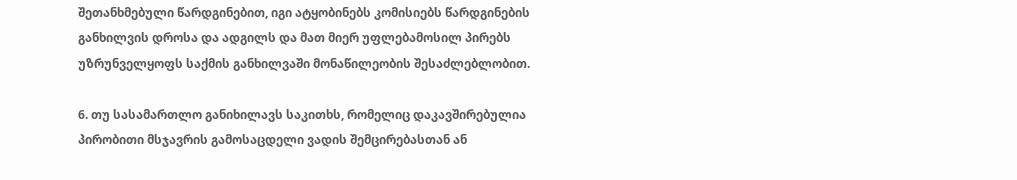შეთანხმებული წარდგინებით, იგი ატყობინებს კომისიებს წარდგინების განხილვის დროსა და ადგილს და მათ მიერ უფლებამოსილ პირებს უზრუნველყოფს საქმის განხილვაში მონაწილეობის შესაძლებლობით.

6. თუ სასამართლო განიხილავს საკითხს, რომელიც დაკავშირებულია პირობითი მსჯავრის გამოსაცდელი ვადის შემცირებასთან ან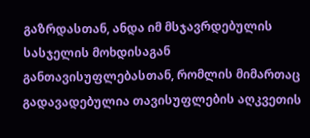გაზრდასთან, ანდა იმ მსჯავრდებულის სასჯელის მოხდისაგან განთავისუფლებასთან, რომლის მიმართაც გადავადებულია თავისუფლების აღკვეთის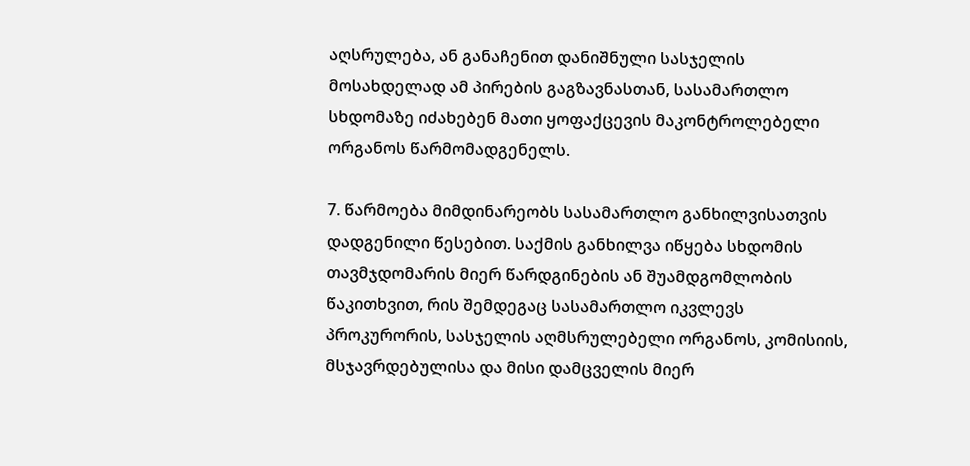აღსრულება, ან განაჩენით დანიშნული სასჯელის მოსახდელად ამ პირების გაგზავნასთან, სასამართლო სხდომაზე იძახებენ მათი ყოფაქცევის მაკონტროლებელი ორგანოს წარმომადგენელს.

7. წარმოება მიმდინარეობს სასამართლო განხილვისათვის დადგენილი წესებით. საქმის განხილვა იწყება სხდომის თავმჯდომარის მიერ წარდგინების ან შუამდგომლობის წაკითხვით, რის შემდეგაც სასამართლო იკვლევს პროკურორის, სასჯელის აღმსრულებელი ორგანოს, კომისიის, მსჯავრდებულისა და მისი დამცველის მიერ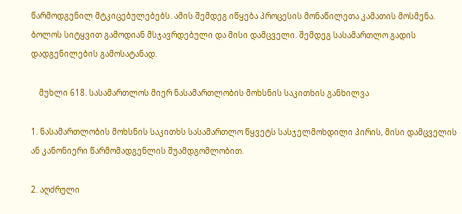წარმოდგენილ მტკიცებულებებს. ამის შემდეგ იწყება პროცესის მონაწილეთა კამათის მოსმენა. ბოლოს სიტყვით გამოდიან მსჯავრდებული და მისი დამცველი. შემდეგ სასამართლო გადის დადგენილების გამოსატანად.

    მუხლი 618. სასამართლოს მიერ ნასამართლობის მოხსნის საკითხის განხილვა

1. ნასამართლობის მოხსნის საკითხს სასამართლო წყვეტს სასჯელმოხდილი პირის, მისი დამცველის ან კანონიერი წარმომადგენლის შუამდგომლობით.

2. აღძრული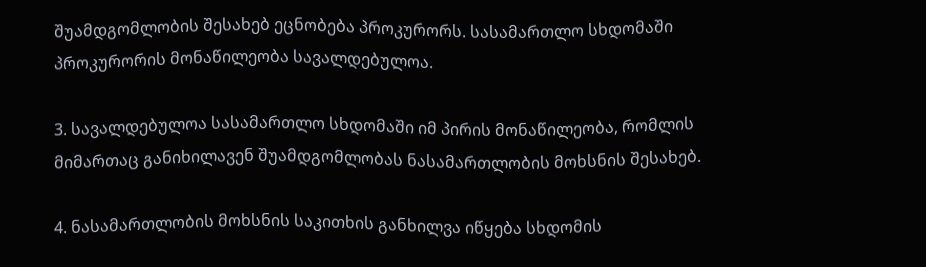შუამდგომლობის შესახებ ეცნობება პროკურორს. სასამართლო სხდომაში პროკურორის მონაწილეობა სავალდებულოა.

3. სავალდებულოა სასამართლო სხდომაში იმ პირის მონაწილეობა, რომლის მიმართაც განიხილავენ შუამდგომლობას ნასამართლობის მოხსნის შესახებ.

4. ნასამართლობის მოხსნის საკითხის განხილვა იწყება სხდომის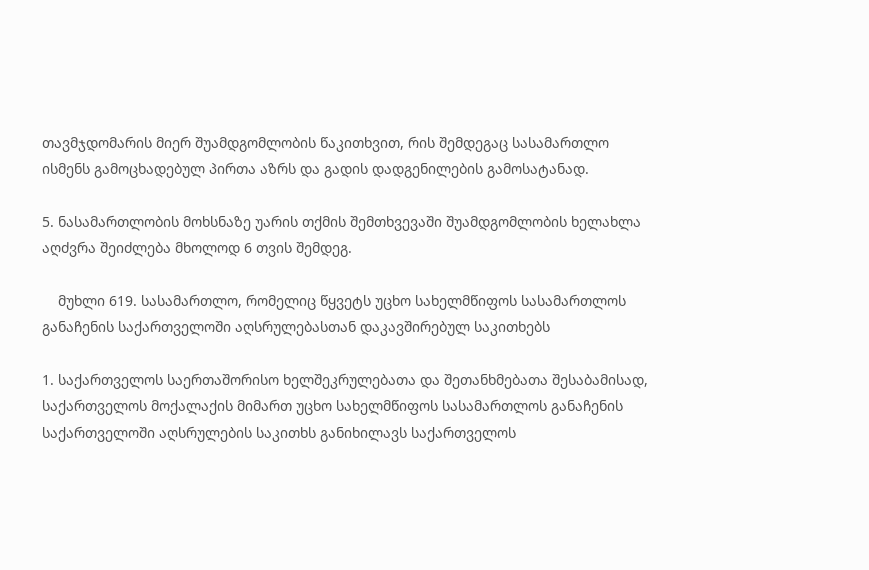თავმჯდომარის მიერ შუამდგომლობის წაკითხვით, რის შემდეგაც სასამართლო ისმენს გამოცხადებულ პირთა აზრს და გადის დადგენილების გამოსატანად.

5. ნასამართლობის მოხსნაზე უარის თქმის შემთხვევაში შუამდგომლობის ხელახლა აღძვრა შეიძლება მხოლოდ 6 თვის შემდეგ.

    მუხლი 619. სასამართლო, რომელიც წყვეტს უცხო სახელმწიფოს სასამართლოს განაჩენის საქართველოში აღსრულებასთან დაკავშირებულ საკითხებს

1. საქართველოს საერთაშორისო ხელშეკრულებათა და შეთანხმებათა შესაბამისად, საქართველოს მოქალაქის მიმართ უცხო სახელმწიფოს სასამართლოს განაჩენის საქართველოში აღსრულების საკითხს განიხილავს საქართველოს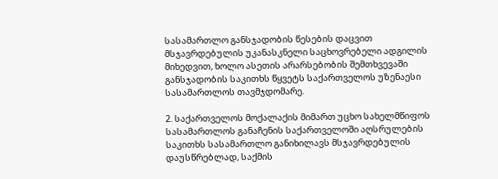სასამართლო განსჯადობის წესების დაცვით მსჯავრდებულის უკანასკნელი საცხოვრებელი ადგილის მიხედვით, ხოლო ასეთის არარსებობის შემთხვევაში განსჯადობის საკითხს წყვეტს საქართველოს უზენაესი სასამართლოს თავმჯდომარე.

2. საქართველოს მოქალაქის მიმართ უცხო სახელმწიფოს სასამართლოს განაჩენის საქართველოში აღსრულების საკითხს სასამართლო განიხილავს მსჯავრდებულის დაუსწრებლად, საქმის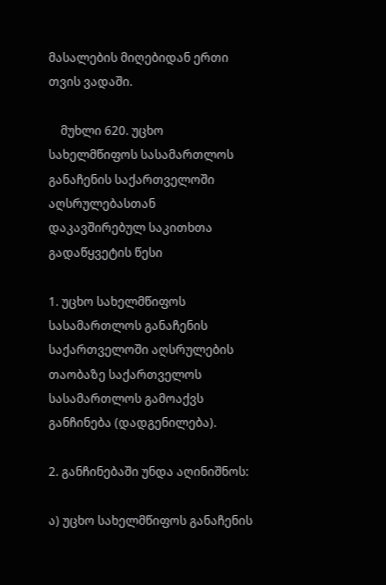მასალების მიღებიდან ერთი თვის ვადაში.

    მუხლი 620. უცხო სახელმწიფოს სასამართლოს განაჩენის საქართველოში აღსრულებასთან დაკავშირებულ საკითხთა გადაწყვეტის წესი

1. უცხო სახელმწიფოს სასამართლოს განაჩენის საქართველოში აღსრულების თაობაზე საქართველოს სასამართლოს გამოაქვს განჩინება (დადგენილება).

2. განჩინებაში უნდა აღინიშნოს:

ა) უცხო სახელმწიფოს განაჩენის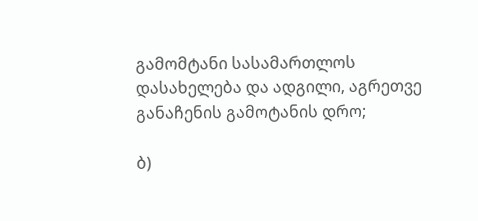გამომტანი სასამართლოს დასახელება და ადგილი, აგრეთვე განაჩენის გამოტანის დრო;

ბ)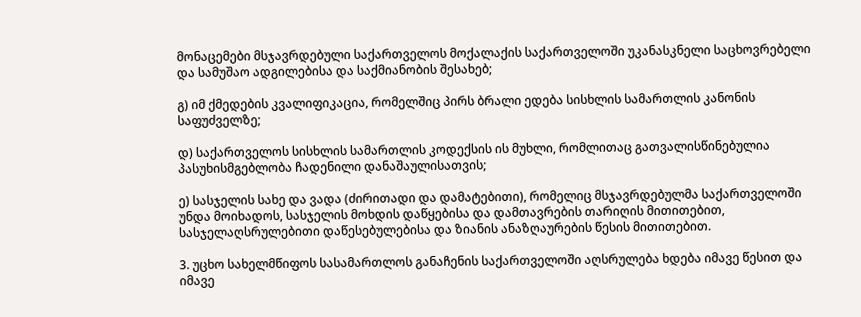მონაცემები მსჯავრდებული საქართველოს მოქალაქის საქართველოში უკანასკნელი საცხოვრებელი და სამუშაო ადგილებისა და საქმიანობის შესახებ;

გ) იმ ქმედების კვალიფიკაცია, რომელშიც პირს ბრალი ედება სისხლის სამართლის კანონის საფუძველზე;

დ) საქართველოს სისხლის სამართლის კოდექსის ის მუხლი, რომლითაც გათვალისწინებულია პასუხისმგებლობა ჩადენილი დანაშაულისათვის;

ე) სასჯელის სახე და ვადა (ძირითადი და დამატებითი), რომელიც მსჯავრდებულმა საქართველოში უნდა მოიხადოს, სასჯელის მოხდის დაწყებისა და დამთავრების თარიღის მითითებით, სასჯელაღსრულებითი დაწესებულებისა და ზიანის ანაზღაურების წესის მითითებით.

3. უცხო სახელმწიფოს სასამართლოს განაჩენის საქართველოში აღსრულება ხდება იმავე წესით და იმავე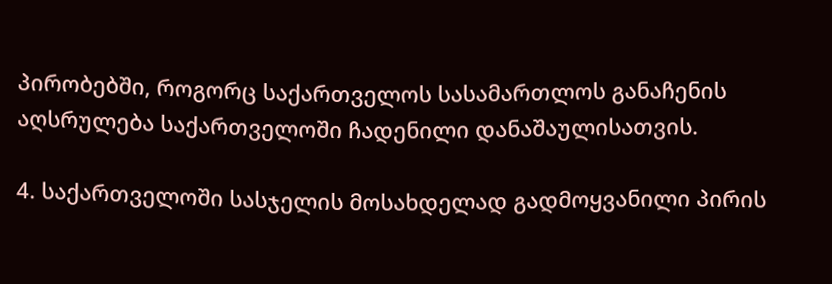პირობებში, როგორც საქართველოს სასამართლოს განაჩენის აღსრულება საქართველოში ჩადენილი დანაშაულისათვის.

4. საქართველოში სასჯელის მოსახდელად გადმოყვანილი პირის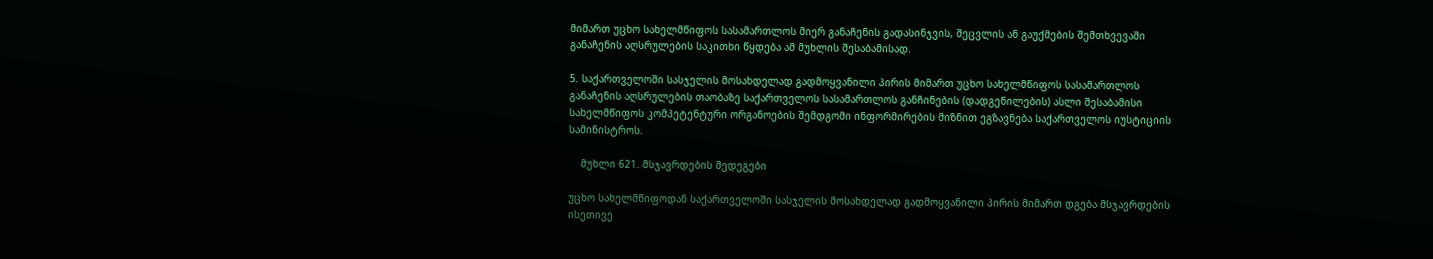მიმართ უცხო სახელმწიფოს სასამართლოს მიერ განაჩენის გადასინჯვის, შეცვლის ან გაუქმების შემთხვევაში განაჩენის აღსრულების საკითხი წყდება ამ მუხლის შესაბამისად.

5. საქართველოში სასჯელის მოსახდელად გადმოყვანილი პირის მიმართ უცხო სახელმწიფოს სასამართლოს განაჩენის აღსრულების თაობაზე საქართველოს სასამართლოს განჩინების (დადგენილების) ასლი შესაბამისი სახელმწიფოს კომპეტენტური ორგანოების შემდგომი ინფორმირების მიზნით ეგზავნება საქართველოს იუსტიციის სამინისტროს.

    მუხლი 621. მსჯავრდების შედეგები

უცხო სახელმწიფოდან საქართველოში სასჯელის მოსახდელად გადმოყვანილი პირის მიმართ დგება მსჯავრდების ისეთივე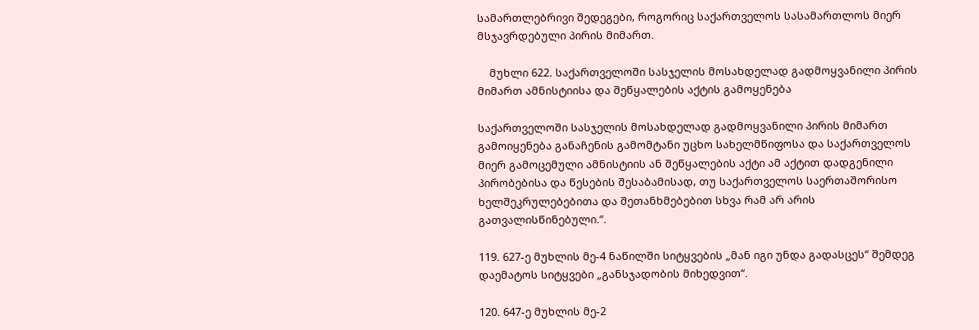სამართლებრივი შედეგები, როგორიც საქართველოს სასამართლოს მიერ მსჯავრდებული პირის მიმართ.

    მუხლი 622. საქართველოში სასჯელის მოსახდელად გადმოყვანილი პირის მიმართ ამნისტიისა და შეწყალების აქტის გამოყენება

საქართველოში სასჯელის მოსახდელად გადმოყვანილი პირის მიმართ გამოიყენება განაჩენის გამომტანი უცხო სახელმწიფოსა და საქართველოს მიერ გამოცემული ამნისტიის ან შეწყალების აქტი ამ აქტით დადგენილი პირობებისა და წესების შესაბამისად, თუ საქართველოს საერთაშორისო ხელშეკრულებებითა და შეთანხმებებით სხვა რამ არ არის გათვალისწინებული.“.

119. 627-ე მუხლის მე-4 ნაწილში სიტყვების „მან იგი უნდა გადასცეს“ შემდეგ დაემატოს სიტყვები „განსჯადობის მიხედვით“.

120. 647-ე მუხლის მე-2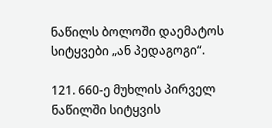ნაწილს ბოლოში დაემატოს სიტყვები „ან პედაგოგი“.

121. 660-ე მუხლის პირველ ნაწილში სიტყვის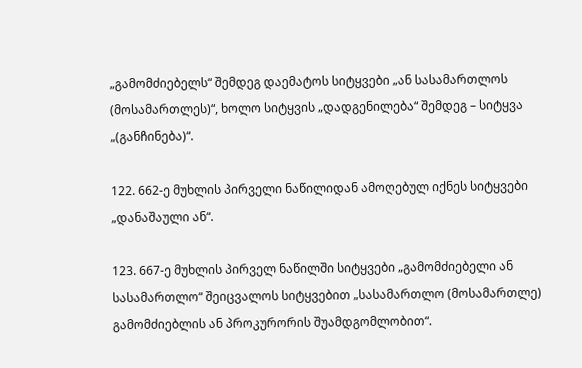„გამომძიებელს“ შემდეგ დაემატოს სიტყვები „ან სასამართლოს (მოსამართლეს)“, ხოლო სიტყვის „დადგენილება“ შემდეგ – სიტყვა „(განჩინება)“.

122. 662-ე მუხლის პირველი ნაწილიდან ამოღებულ იქნეს სიტყვები „დანაშაული ან“.

123. 667-ე მუხლის პირველ ნაწილში სიტყვები „გამომძიებელი ან სასამართლო“ შეიცვალოს სიტყვებით „სასამართლო (მოსამართლე) გამომძიებლის ან პროკურორის შუამდგომლობით“.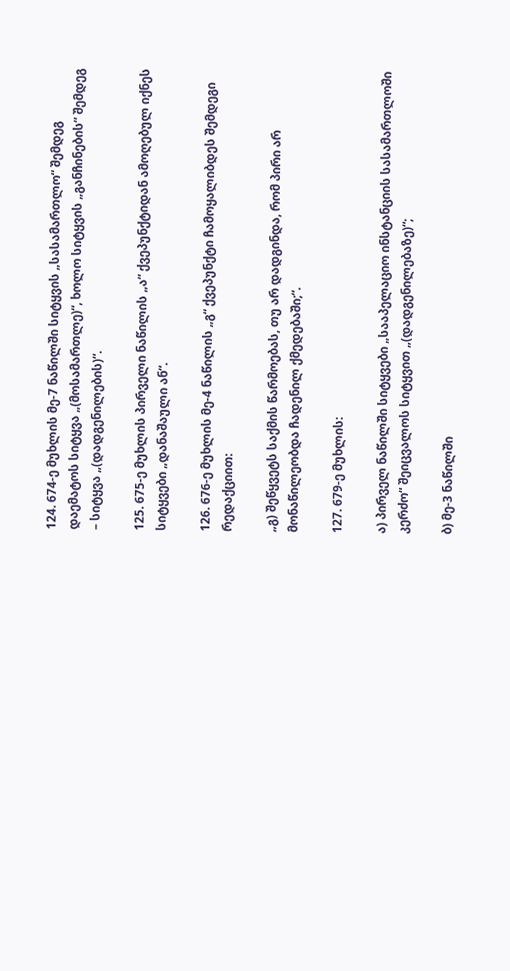124. 674-ე მუხლის მე-7 ნაწილში სიტყვის „სასამართლო“ შემდეგ დაემატოს სიტყვა „(მოსამართლე)“, ხოლო სიტყვის „განჩინების“ შემდეგ – სიტყვა „(დადგენილების)“.

125. 675-ე მუხლის პირველი ნაწილის „ა“ ქვეპუნქტიდან ამოღებულ იქნეს სიტყვები „დანაშაული ან“.

126. 676-ე მუხლის მე-4 ნაწილის „გ“ ქვეპუნქტი ჩამოყალიბდეს შემდეგი რედაქციით:

„გ) შეწყვეტს საქმის წარმოებას, თუ არ დადგინდა, რომ პირი არ მონაწილეობდა ჩადენილ ქმედებაში;“.

127. 679-ე მუხლის:

ა) პირველ ნაწილში სიტყვები „სააპელაციო ინსტანციის სასამართლოში კერძო“ შეიცვალოს სიტყვით „(დადგენილებაზე)“;

ბ) მე-3 ნაწილში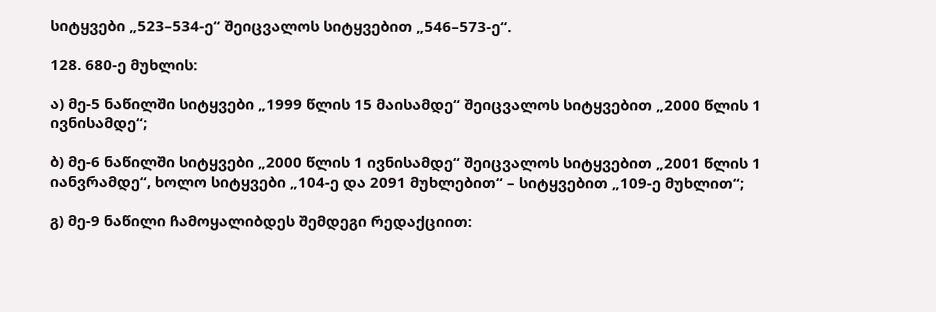სიტყვები „523–534-ე“ შეიცვალოს სიტყვებით „546–573-ე“.

128. 680-ე მუხლის:

ა) მე-5 ნაწილში სიტყვები „1999 წლის 15 მაისამდე“ შეიცვალოს სიტყვებით „2000 წლის 1 ივნისამდე“;

ბ) მე-6 ნაწილში სიტყვები „2000 წლის 1 ივნისამდე“ შეიცვალოს სიტყვებით „2001 წლის 1 იანვრამდე“, ხოლო სიტყვები „104-ე და 2091 მუხლებით“ – სიტყვებით „109-ე მუხლით“;

გ) მე-9 ნაწილი ჩამოყალიბდეს შემდეგი რედაქციით: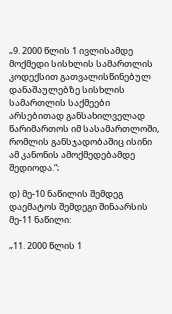„9. 2000 წლის 1 ივლისამდე მოქმედი სისხლის სამართლის კოდექსით გათვალისწინებულ დანაშაულებზე სისხლის სამართლის საქმეები არსებითად განსახილველად წარიმართოს იმ სასამართლოში, რომლის განსჯადობაშიც ისინი ამ კანონის ამოქმედებამდე შედიოდა.“;

დ) მე-10 ნაწილის შემდეგ დაემატოს შემდეგი შინაარსის მე-11 ნაწილი:

„11. 2000 წლის 1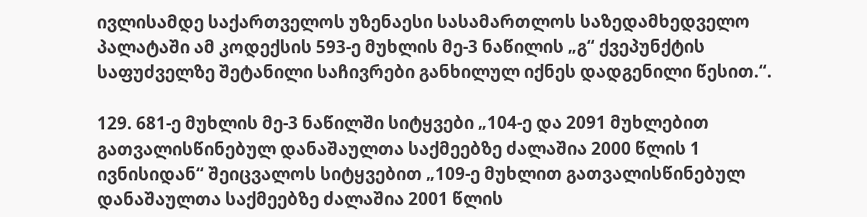ივლისამდე საქართველოს უზენაესი სასამართლოს საზედამხედველო პალატაში ამ კოდექსის 593-ე მუხლის მე-3 ნაწილის „გ“ ქვეპუნქტის საფუძველზე შეტანილი საჩივრები განხილულ იქნეს დადგენილი წესით.“.

129. 681-ე მუხლის მე-3 ნაწილში სიტყვები „104-ე და 2091 მუხლებით გათვალისწინებულ დანაშაულთა საქმეებზე ძალაშია 2000 წლის 1 ივნისიდან“ შეიცვალოს სიტყვებით „109-ე მუხლით გათვალისწინებულ დანაშაულთა საქმეებზე ძალაშია 2001 წლის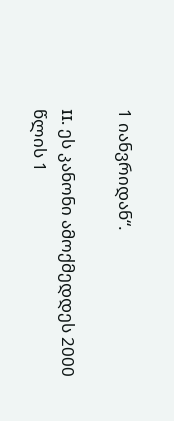1 იანვრიდან“.

II. ეს კანონი ამოქმედდეს 2000 წლის 1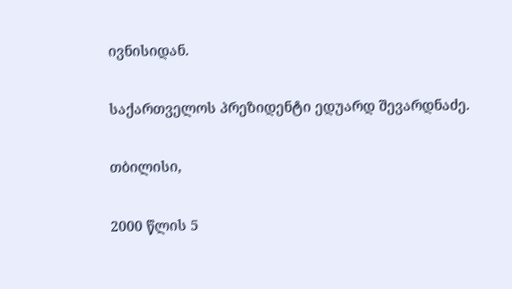ივნისიდან.

საქართველოს პრეზიდენტი ედუარდ შევარდნაძე.

თბილისი,

2000 წლის 5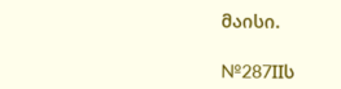მაისი.

№287IIს